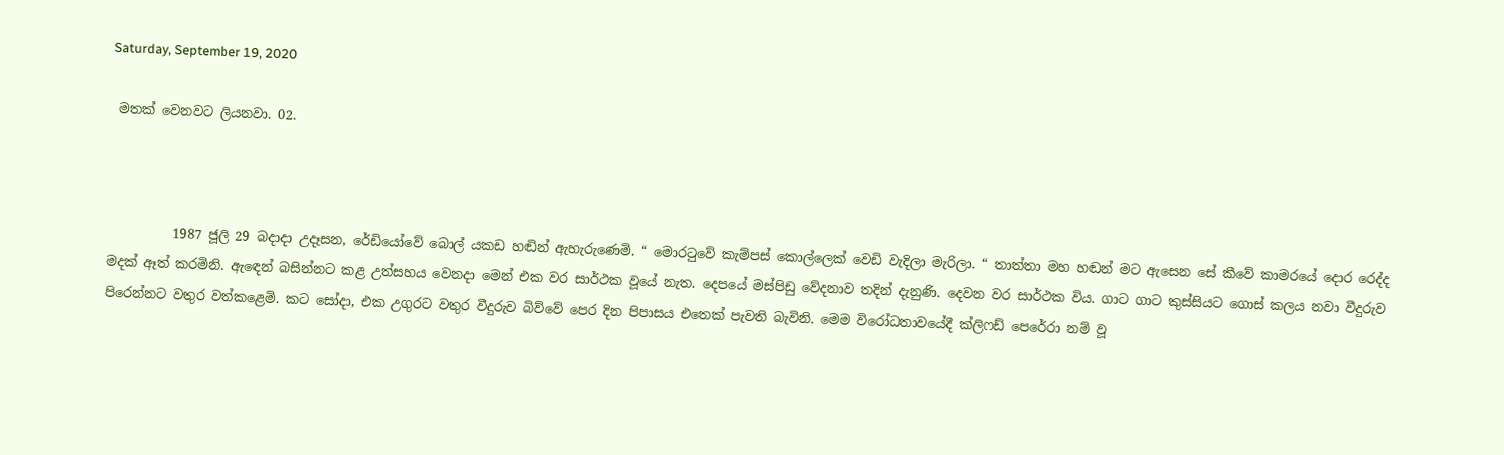Saturday, September 19, 2020

 මතක් වෙනවට ලියනවා. 02.



          1987 ජූලි 29 බදාදා උදෑසන, රේඩියෝවේ බොල් යකඩ හඬින් ඇහැරුණෙමි. “ මොරටුවේ කැම්පස් කොල්ලෙක් වෙඩි වැදිලා මැරිලා. “ තාත්තා මහ හඬන් මට ඇසෙන සේ කීවේ කාමරයේ දොර රෙද්ද මදක් ඈත් කරමිනි. ඇඳෙන් බසින්නට කළ උත්සහය වෙනදා මෙන් එක වර සාර්ථක වූයේ නැත. දෙපයේ මස්පිඩු වේදනාව තදින් දැනුණි. දෙවන වර සාර්ථක විය. ගාට ගාට කුස්සියට ගොස් කලය නවා වීදුරුව පිරෙන්නට වතුර වත්කළෙමි. කට සෝදා, එක උගුරට වතුර වීදුරුව බිව්වේ පෙර දින පිපාසය එතෙක් පැවති බැවිනි. මෙම විරෝධතාවයේදී ක්ලිෆඩ් පෙරේරා නම් වූ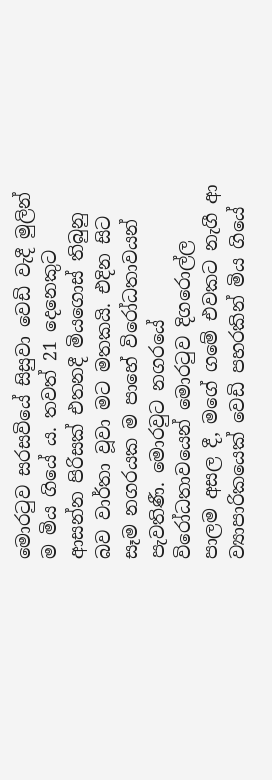මොරටුව සරසවියේ සිසුවා වෙඩි වැදී මුලින් ම මිය ගියේ ය. තවත් 21 දෙනෙකුට ආසන්න පිරිසක් එතනදී මියගොස් තිබුනු බව වාර්තා වූවා මට මතකයි. එදින සිට සෑම නගරයක ම පාහේ විරෝධතාවයන් පැවතිණී. මොරවුට නගරයේ විරෝධතාවයෙන් මොරටුව දිගරොල්ල පාලම අසල දී, මගේ ගමේ එවකට නැගී ආ ව්‍යාපාරිකයෙක් වෙඩි පහරකින් මිය ගියේ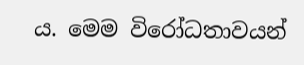ය. මෙම විරෝධතාවයන්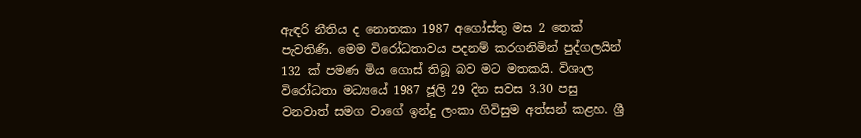ඇඳරි නීතිය ද නොතකා 1987 අගෝස්තු මස 2 තෙක් පැවතිණි. මෙම විරෝධතාවය පදනම් කරගනිමින් පුද්ගලයින් 132 ක් පමණ මිය ගොස් තිබූ බව මට මතකයි. විශාල විරෝධතා මධ්‍යයේ 1987 ජූලි 29 දින සවස 3.30 පසු වනවාත් සමග වාගේ ඉන්දු ලංකා ගිවිසුම අත්සන් කළහ. ශ්‍රී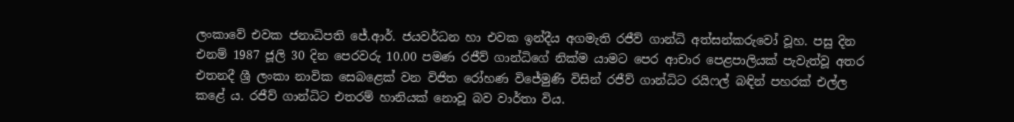ලංකාවේ එවක ජනාධිපති ජේ.ආර්. ජයවර්ධන හා එවක ඉන්දීය අගමැති රජීව් ගාන්ධි අත්සන්කරුවෝ වූහ. පසු දින එනම් 1987 ජූලි 30 දින පෙරවරු 10.00 පමණ රජීව් ගාන්ධිගේ නික්ම යාමට පෙර ආචාර පෙළපාලියක් පැවැත්වූ අතර එතනදී ශ්‍රී ලංකා නාවික සෙබළෙක් වන විජිත රෝහණ විජේමුණි විසින් රජීව් ගාන්ධිට රයිෆල් බඳින් පහරක් එල්ල කළේ ය. රජීව් ගාන්ධිට එතරම් හානියක් නොවූ බව වාර්තා විය.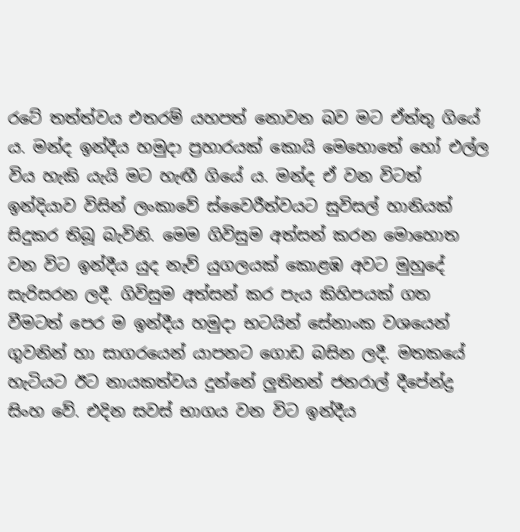රටේ තත්ත්වය එතරම් යහපත් නොවන බව මට ඒත්තු ගියේ ය. මන්ද ඉන්දීය හමුදා ප්‍රහාරයක් කොයි මෙහොතේ හෝ එල්ල විය හැකි යැයි මට හැඟී ගියේ ය. මන්ද ඒ වන විටත් ඉන්දියාව විසින් ලංකාවේ ස්වෛරීත්වයට සුවිසල් හානියක් සිදුකර තිබූ බැවිනි. මෙම ගිවිසුම අත්සන් කරන මොහොත වන විට ඉන්දීය යුද නැව් යුගලයක් කොළඹ අවට මුහුදේ සැරිසරන ලදී. ගිවිසුම අත්සන් කර පැය කිහිපයක් ගත වීමටත් පෙර ම ඉන්දීය හමුදා භටයින් සේනාංක වශයෙන් ගුවනින් හා සාගරයෙන් යාපනට ගොඩ බසින ලදී. මතකයේ හැටියට ඊට නායකත්වය දුන්නේ ලුතිනන් ජනරාල් දීපේන්ද්‍ර සිංහ වේ. එදින සවස් භාගය වන විට ඉන්දීය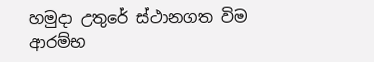හමුදා උතුරේ ස්ථානගත විම ආරම්භ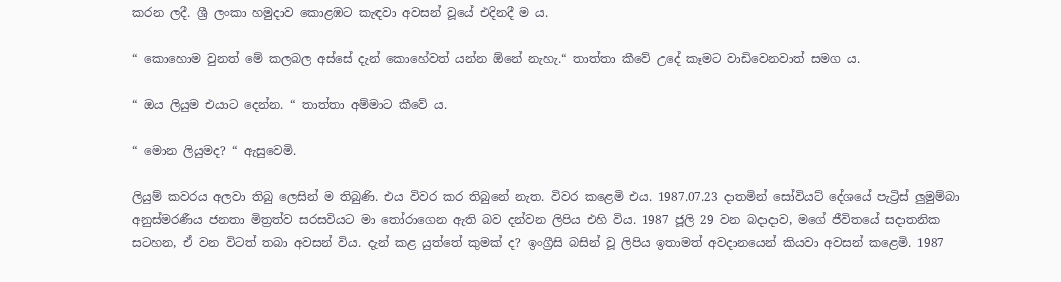කරන ලදී. ශ්‍රී ලංකා හමුදාව කොළඹට කැඳවා අවසන් වූයේ එදිනදී ම ය.

“ කොහොම වුනත් මේ කලබල අස්සේ දැන් කොහේවත් යන්න ඕනේ නැහැ.“ තාත්තා කීවේ උදේ කෑමට වාඩිවෙනවාත් සමග ය.

“ ඔය ලියුම එයාට දෙන්න. “ තාත්තා අම්මාට කීවේ ය.

“ මොන ලියුමද? “ ඇසුවෙමි.

ලියුම් කවරය අලවා තිබු ලෙසින් ම තිබුණි. එය විවර කර තිබුනේ නැත. විවර කළෙමි එය. 1987.07.23 දාතමින් සෝවියට් දේශයේ පැට්‍රිස් ලුමුම්බා අනුස්මරණීය ජනතා මිත්‍රත්ව සරසවියට මා තෝරාගෙන ඇති බව දන්වන ලිපිය එහි විය. 1987 ජූලි 29 වන බදාදාව, මගේ ජීවිතයේ සදාතනික සටහන, ඒ වන විටත් තබා අවසන් විය. දැන් කළ යුත්තේ කුමක් ද? ඉංග්‍රීසි බසින් වූ ලිපිය ඉතාමත් අවදානයෙන් කියවා අවසන් කළෙමි. 1987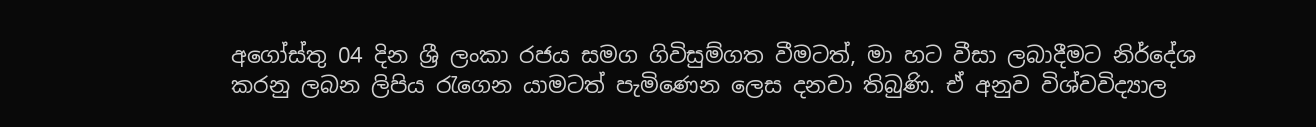අගෝස්තු 04 දින ශ්‍රී ලංකා රජය සමග ගිවිසුම්ගත වීමටත්, මා හට වීසා ලබාදීමට නිර්දේශ කරනු ලබන ලිපිය රැගෙන යාමටත් පැමිණෙන ලෙස දනවා තිබුණි. ඒ අනුව විශ්වවිද්‍යාල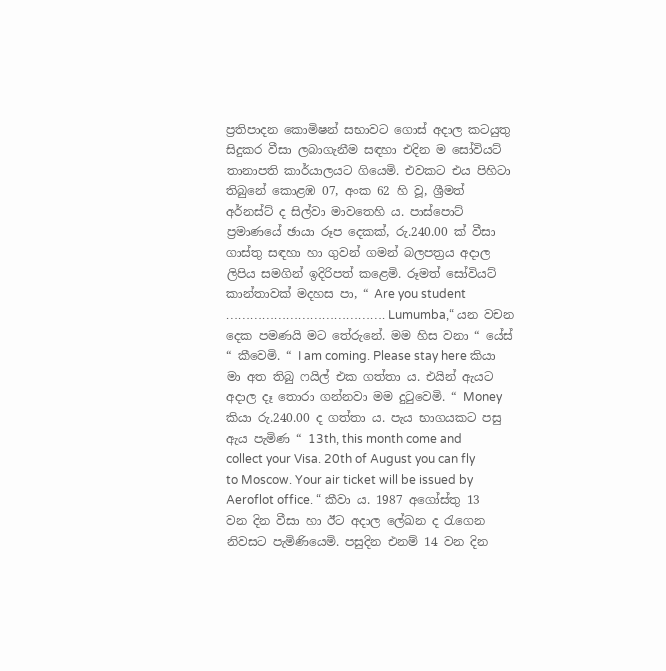ප්‍රතිපාදන කොමිෂන් සභාවට ගොස් අදාල කටයුතු සිදුකර වීසා ලබාගැනීම සඳහා එදින ම සෝවියට් තානාපති කාර්යාලයට ගියෙමි. එවකට එය පිහිටා තිබුනේ කොළඹ 07, අංක 62 හි වූ, ශ්‍රීමත් අර්නස්ට් ද සිල්වා මාවතෙහි ය. පාස්පොට් ප්‍රමාණයේ ඡායා රූප දෙකක්, රු.240.00 ක් වීසා ගාස්තු සඳහා හා ගුවන් ගමන් බලපත්‍රය අදාල ලිපිය සමගින් ඉදිරිපත් කළෙමි. රූමත් සෝවියට් කාන්තාවක් මදහස පා, “ Are you student …………………………………. Lumumba,“ යන වචන දෙක පමණයි මට තේරුනේ. මම හිස වනා “ යේස් “ කීවෙමි. “ I am coming. Please stay here කියා මා අත තිබු ෆයිල් එක ගත්තා ය. එයින් ඇයට අදාල දෑ තොරා ගන්නවා මම දුටුවෙමි. “ Money කියා රු.240.00 ද ගත්තා ය. පැය භාගයකට පසු ඇය පැමිණ “ 13th, this month come and collect your Visa. 20th of August you can fly to Moscow. Your air ticket will be issued by Aeroflot office. “ කීවා ය. 1987 අගෝස්තු 13 වන දින වීසා හා ඊට අදාල ලේඛන ද රැගෙන නිවසට පැමිණියෙමි. පසුදින එනම් 14 වන දින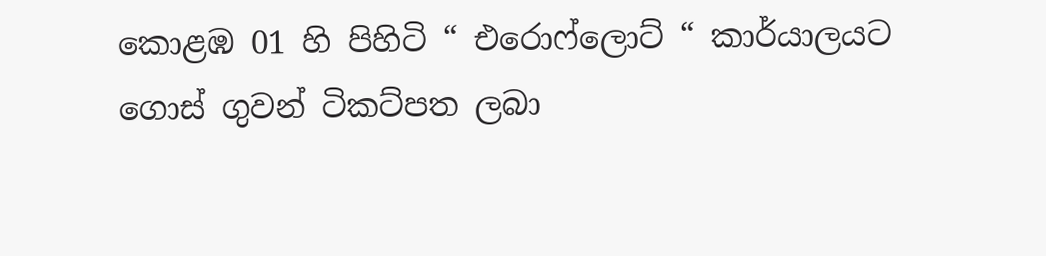කොළඹ 01 හි පිහිටි “ එරොෆ්ලොට් “ කාර්යාලයට ගොස් ගුවන් ටිකට්පත ලබා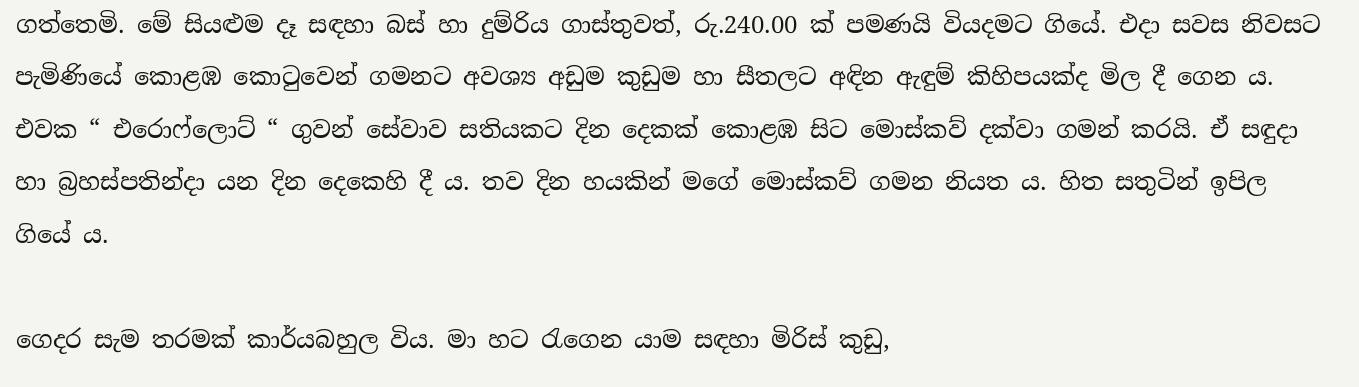ගත්තෙමි. මේ සියළුම දෑ සඳහා බස් හා දුම්රිය ගාස්තුවත්, රු.240.00 ක් පමණයි වියදමට ගියේ. එදා සවස නිවසට පැමිණියේ කොළඹ කොටුවෙන් ගමනට අවශ්‍ය අඩුම කුඩුම හා සීතලට අඳින ඇඳුම් කිහිපයක්ද මිල දී ගෙන ය. එවක “ එරොෆ්ලොට් “ ගුවන් සේවාව සතියකට දින දෙකක් කොළඹ සිට මොස්කව් දක්වා ගමන් කරයි. ඒ සඳුදා හා බ්‍රහස්පතින්දා යන දින දෙකෙහි දී ය. තව දින හයකින් මගේ මොස්කව් ගමන නියත ය. හිත සතුටින් ඉපිල ගියේ ය.

ගෙදර සැම තරමක් කාර්යබහුල විය. මා හට රැගෙන යාම සඳහා මිරිස් කුඩු,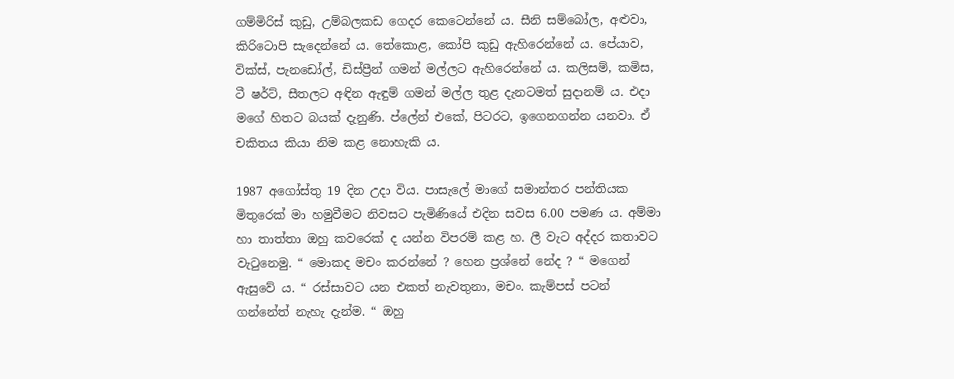ගම්මිරිස් කුඩු, උම්බලකඩ ගෙදර කෙටෙන්නේ ය. සීනි සම්බෝල, අළුවා, කිරිටොපි සැදෙන්නේ ය. තේකොළ, කෝපි කුඩු ඇහිරෙන්නේ ය. පේයාව, වික්ස්, පැනඩෝල්, ඩිස්ප්‍රීන් ගමන් මල්ලට ඇහිරෙන්නේ ය. කලිසම්, කමිස, ටී ෂර්ට්, සීතලට අඳින ඇඳුම් ගමන් මල්ල තුළ දැනටමත් සුදානම් ය. එදා මගේ හිතට බයක් දැනුණි. ප්ලේන් එකේ, පිටරට, ඉගෙනගන්න යනවා. ඒ චකිතය කියා නිම කළ නොහැකි ය.

1987 අගෝස්තු 19 දින උදා විය. පාසැලේ මාගේ සමාන්තර පන්තියක මිතුරෙක් මා හමුවීමට නිවසට පැමිණියේ එදින සවස 6.00 පමණ ය. අම්මා හා තාත්තා ඔහු කවරෙක් ද යන්න විපරම් කළ හ. ලී වැට අද්දර කතාවට වැටුනෙමු. “ මොකද මචං කරන්නේ ? හෙන ප්‍රශ්නේ නේද ? “ මගෙන් ඇසුවේ ය. “ රස්සාවට යන එකත් නැවතුනා, මචං. කැම්පස් පටන් ගන්නේත් නැහැ දැන්ම. “ ඔහු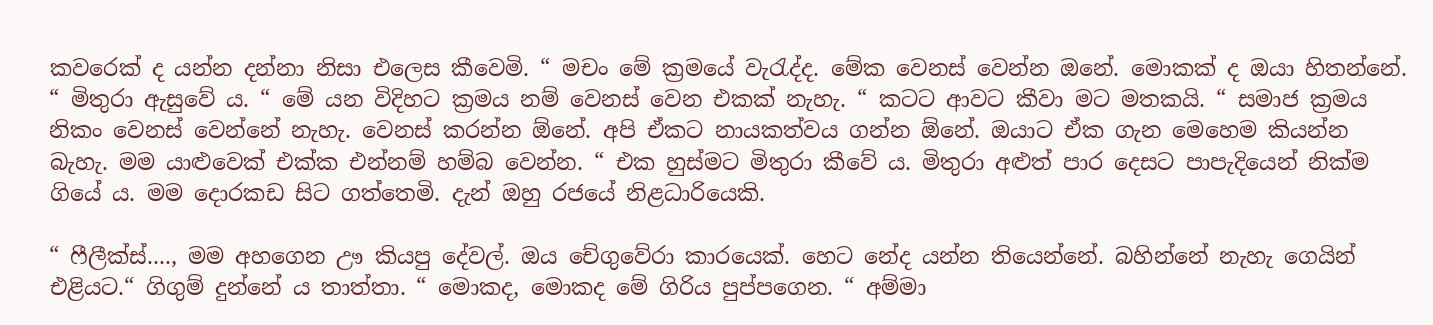කවරෙක් ද යන්න දන්නා නිසා එලෙස කීවෙමි. “ මචං මේ ක්‍රමයේ වැරැද්ද. මේක වෙනස් වෙන්න ඔනේ. මොකක් ද ඔයා හිතන්නේ. “ මිතුරා ඇසුවේ ය. “ මේ යන විදිහට ක්‍රමය නම් වෙනස් වෙන එකක් නැහැ. “ කටට ආවට කීවා මට මතකයි. “ සමාජ ක්‍රමය නිකං වෙනස් වෙන්නේ නැහැ. වෙනස් කරන්න ඕනේ. අපි ඒකට නායකත්වය ගන්න ඕනේ. ඔයාට ඒක ගැන මෙහෙම කියන්න බැහැ. මම යාළුවෙක් එක්ක එන්නම් හම්බ වෙන්න. “ එක හුස්මට මිතුරා කීවේ ය. මිතුරා අළුත් පාර දෙසට පාපැදියෙන් නික්ම ගියේ ය. මම ‍දොරකඩ සිට ගත්තෙමි. දැන් ඔහු රජයේ නිළධාරියෙකි.

“ ෆීලීක්ස්...., මම අහගෙන ඌ කියපු දේවල්. ඔය චේගුවේරා කාරයෙක්. හෙට නේද යන්න තියෙන්නේ. බහින්නේ නැහැ ගෙයින් එළියට.“ ගිගුම් දුන්නේ ය තාත්තා. “ මොකද, මොකද මේ ගිරිය පුප්පගෙන. “ අම්මා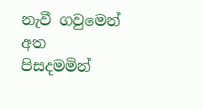නැවී ගවුමෙන් අත පිසදමමින්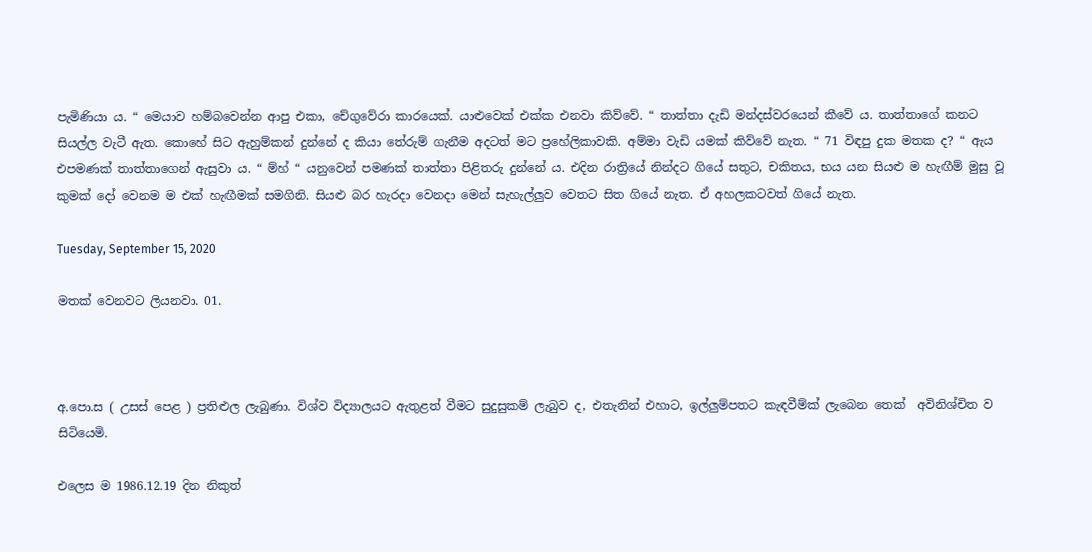පැමිණියා ය. “ මෙයාව හම්බවෙන්න ආපු එකා, චේගුවේරා කාරයෙක්. යාළුවෙක් එක්ක එනවා කිව්වේ. “ තාත්තා දැඩි මන්දස්වරයෙන් කීවේ ය. තාත්තාගේ කනට සියල්ල වැටී ඇත. කොහේ සිට ඇහුම්කන් දුන්නේ ද කියා තේරුම් ගැනීම අදටත් මට ප්‍රහේලිකාවකි. අම්මා වැඩි යමක් කිව්වේ නැත. “ 71 විඳපු දුක මතක ද? “ ඇය එපමණක් තාත්තාගෙන් ඇසුවා ය. “ ම්හ් “ යනුවෙන් පමණක් තාත්තා පිළිතරු දුන්නේ ය. එදින රාත්‍රියේ නින්දට ගියේ සතුට, චකිතය, භය යන සියළු ම හැඟීම් මුසු වූ කුමක් දෝ වෙනම ම එක් හැඟීමක් සමගිනි. සියළු බර හැරදා වෙනදා මෙන් සැහැල්ලුව වෙතට සිත ගියේ නැත. ඒ අහලකටවත් ගියේ නැත.

Tuesday, September 15, 2020

මතක් වෙනවට ලියනවා. 01.



අ.පො.ස ( උසස් පෙළ ) ප්‍රතිළුල ලැබුණා. විශ්ව විද්‍යාලයට ඇතුළත් වීමට සුදුසුකම් ලැබුව ද, එතැනින් එහාට, ඉල්ලුම්පතට කැඳවීම්ක් ලැබෙන තෙක්  අවිනිශ්චිත ව සිටියෙමි.

එලෙස ම 1986.12.19 දින නිකුත්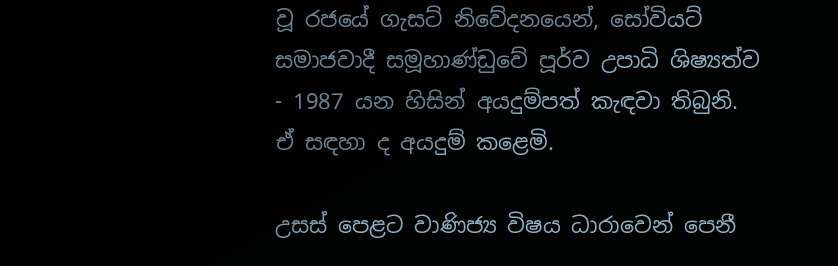වූ රජයේ ගැසට් නිවේදන‍යෙන්, සෝවියට් සමාජවාදී සමූහාණ්ඩුවේ පූර්ව උපාධි ශිෂ්‍යත්ව - 1987 යන හිසින් අයදුම්පත් කැඳවා තිබුනි. ඒ සඳහා ද අයදුම් කළෙමි.

උසස් පෙළට වාණිජ්‍ය විෂය ධාරාවෙන් පෙනී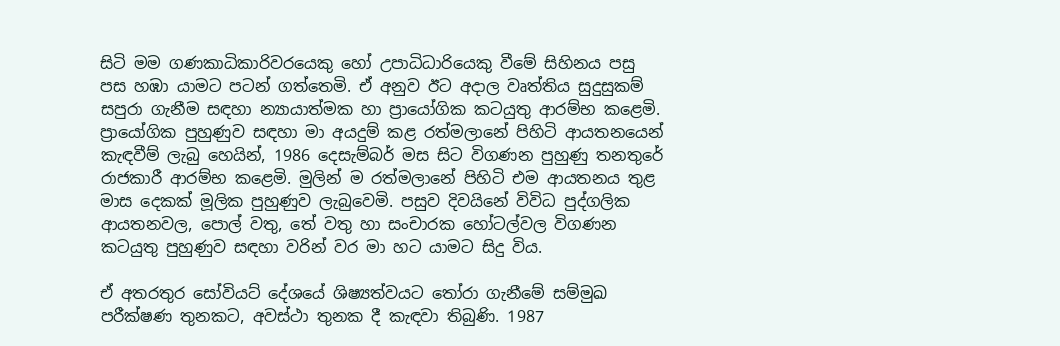සිටි මම ගණකාධිකාරිවරයෙකු හෝ උපාධිධාරියෙකු වී‍මේ සිහිනය පසු පස හඹා යාමට පටන් ගත්තෙමි. ඒ අනුව ඊට අදාල වෘත්තිය සුදුසුකම් සපුරා ගැනීම සඳහා න්‍යායාත්මක හා ප්‍රායෝගික කටයුතු ආරම්භ කළෙමි. ප්‍රායෝගික පුහුණුව සඳහා මා අයදුම් කළ රත්මලානේ පිහිටි ආයතනයෙන් කැඳවීම් ලැබු හෙයින්, 1986 දෙසැම්බර් මස සිට විගණන පුහුණු තනතුරේ රාජකාරී ආරම්භ කළෙමි. මුලින් ම රත්මලානේ පිහිටි එම ආයතනය තුළ මාස දෙකක් මූලික පුහුණුව ලැබුවෙමි. පසුව දිවයිනේ විවිධ පුද්ගලික ආයතනවල, පොල් වතු, තේ වතු හා සංචාරක හෝටල්වල විගණන කටයුතු පුහුණුව සඳහා වරින් වර මා හට යාමට සිදු විය.

ඒ අතරතුර සෝවියට් දේශයේ ශිෂ්‍යත්වයට තෝරා ගැනීමේ සම්මුඛ පරීක්ෂණ තුනකට, අවස්ථා තුනක දී කැඳවා තිබුණි. 1987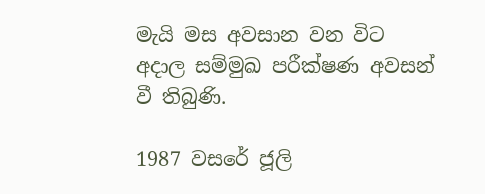මැයි මස අවසාන වන විට අදාල සම්මුඛ පරීක්ෂණ අවසන් වී තිබුණි.

1987 වසරේ ජූලි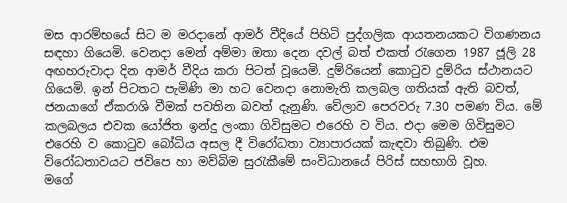මස ආරම්භයේ සිට ම මරදානේ ආමර් වීදියේ පිහිටි පුද්ගලික ආයතනයකට විගණනය සඳහා ගියෙමි. වෙනදා මෙන් අම්මා ඔතා දෙන දවල් බත් එකත් රැගෙන 1987 ජූලි 28 අඟහරුවාදා දින ආමර් වීදිය කරා පිටත් වූයෙමි. දුම්රියෙන් කොටුව දුම්රිය ස්ථානයට ගියෙමි. ඉන් පිටතට පැමිණි මා හට වෙනදා නොමැති කලබල ගතියක් ඇති බවත්, ජනයාගේ ඒකරාශි වීමක් පවතින බවත් දැනුණි. වේලාව පෙරවරු 7.30 පමණ විය. මේ කලබලය එවක යෝජිත ඉන්දු ලංකා ගිවිසුමට එරෙහි ව විය. එදා මෙම ගිවිසුමට එරෙහි ව කොටුව බෝධිය අසල දී විරෝධතා ව්‍යාපාරයක් කැඳවා තිබුණි. එම විරෝධතාවයට ජවිපෙ හා මව්බිම සුරැකීමේ සංවිධානයේ පිරිස් සහභාගි වූහ.          මගේ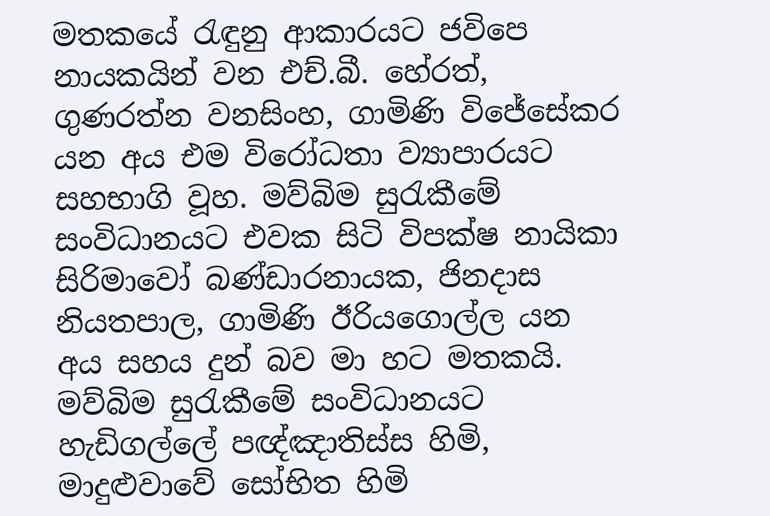මතකයේ රැඳුනු ආකාරයට ජවිපෙ නායකයින් වන එච්.බී. හේරත්, ගුණරත්න වනසිංහ, ගාමිණි විජේසේකර යන අය එම විරෝධතා ව්‍යාපාරයට සහභාගි වූහ. මව්බිම සුරැකීමේ සංවිධානයට එවක සිටි විපක්ෂ නායිකා සිරිමාවෝ බණ්ඩාරනායක, ජිනදාස නියතපාල, ගාමිණි ඊරියගොල්ල යන අය සහය දුන් බව මා හට මතකයි. මව්බිම සුරැකීමේ සංවිධානයට හැඩිගල්ලේ පඥ්ඤාතිස්ස හිමි, මාදුළුවාවේ සෝභිත හිමි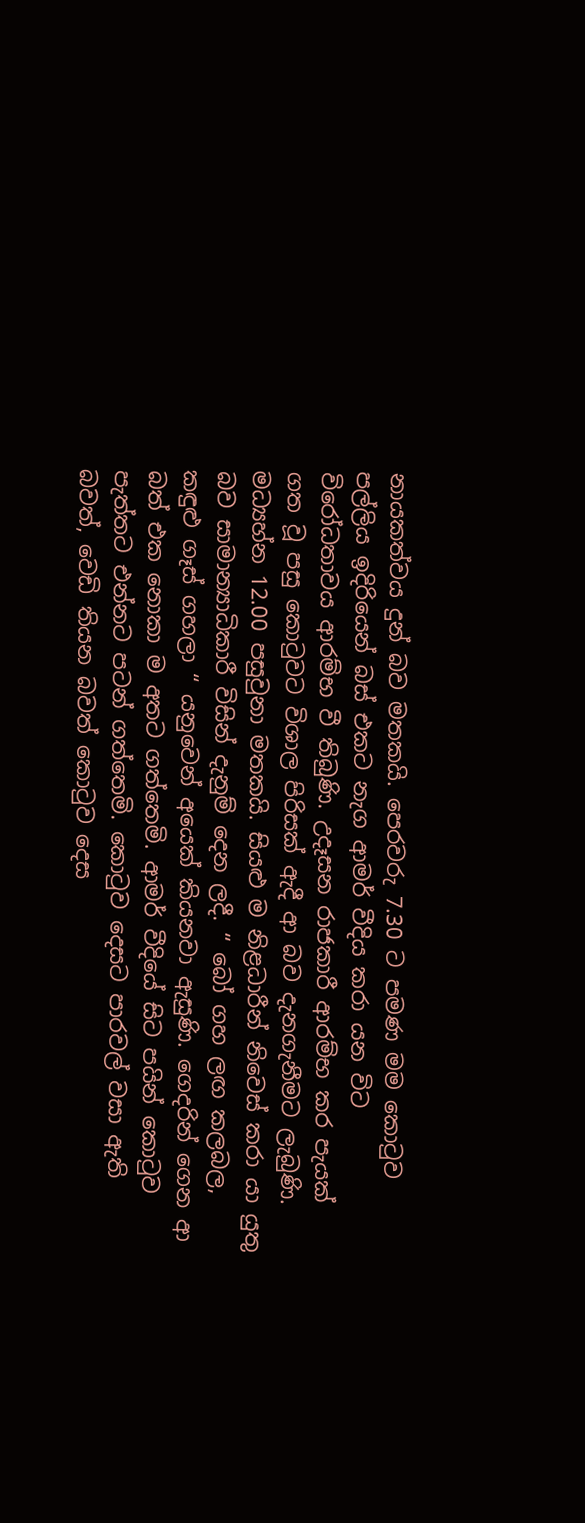නායකත්වය දුන් බව මතකයි. පෙරවරු 7.30 ට පමණ මම කොටුව පල්ලිය ඉදිරියෙන් බස් එකට නැග ආමර් වීදිය කරා යන විට විරෝධතාවය ආරම්භ වී තිබුණි. උදෑසන රාජකාරී ආරම්භ කර පැයක් ගත වූ පසු කොටුවට විශාල පිරිසක් ඇදී ආ බව දැනගැනීමට ලැබුණි. මධ්‍යහ්න 12.00 පසුවුනා මතකයි. සියළු ම නිළධාරීන් නිවෙස් කරා යා යුතු බව සාමාන්‍යාධිකාරී විසින් දැනුම් දෙන ලදී. “ බෝ ගහ ලඟ කලබල, කඳුළු ගෑස් ගහලා “ යනුවෙන් අයෙක් කියනවා ඇසුණි. ගෙදරින් ගෙන ආ බත් එක නොකා ම අතට ගත්තෙමි. ආමර් වීදියේ සිට පයින් කොටුව පැත්තට එන්නට පටන් ගත්තෙමි. කොටුව දෙසට පාරවල් වසා ඇති බවත්, වෙඩි තියන බවත් කොටුව දෙස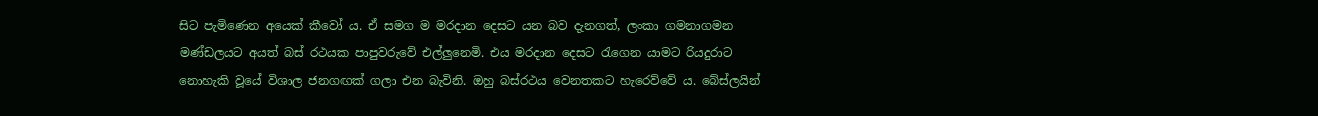සිට පැමිණෙන අයෙක් කීවෝ ය. ඒ සමග ම මරදාන දෙසට යන බව දැනගත්, ලංකා ගමනාගමන මණ්ඩලයට අයත් බස් රථයක පාපුවරුවේ එල්ලුනෙමි. එය මරදාන දෙසට රැගෙන යාමට රියදුරාට නොහැකි වූයේ විශාල ජනගඟක් ගලා එන බැවිනි. ඔහු බස්රථය වෙනතකට හැරෙව්වේ ය. බේස්ලයින්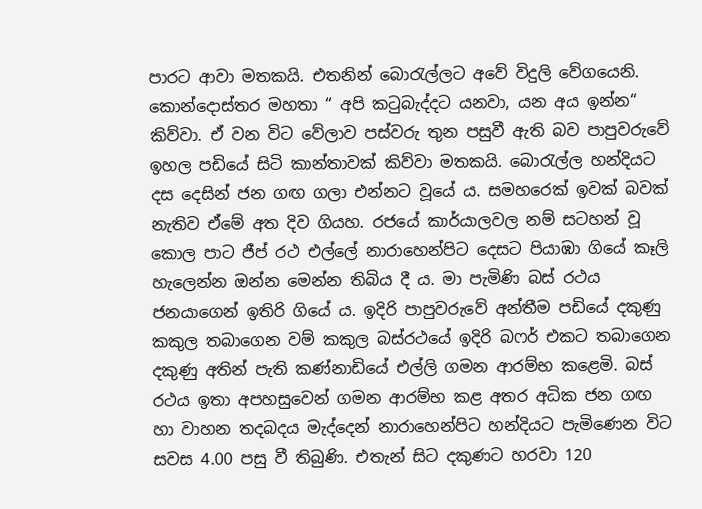පාරට ආවා මතකයි. එතනින් බොරැල්ලට අවේ විදුලි වේගයෙනි. කොන්දොස්තර මහතා “ අපි කටුබැද්දට යනවා, යන අය ඉන්න“ කිව්වා. ඒ වන විට වේලාව පස්වරු තුන පසුවී ඇති බව පාපුවරුවේ ඉහල පඩියේ සිටි ‍කාන්තාවක් කිව්වා මතකයි. බොරැල්ල හන්දියට දස දෙසින් ජන ගඟ ගලා එන්නට වූයේ ය. සමහරෙක් ඉවක් බවක් නැතිව ඒමේ අත දිව ගියහ. රජයේ කාර්යාලවල නම් සටහන් වූ කොල පාට ජීප් රථ එල්ලේ නාරාහෙන්පිට දෙසට පියාඹා ගියේ කෑලි හැලෙන්න ඔන්න මෙන්න තිබිය දී ය. මා පැමිණි බස් රථය ජනයාගෙන් ඉතිරි ගියේ ය. ඉදිරි පාපුවරුවේ අන්තීම පඩියේ දකුණු කකුල තබාගෙන වම් කකුල බස්රථයේ ඉදිරි බෆර් එකට තබාගෙන දකුණු අතින් පැති කණ්නාඩියේ එල්ලි ගමන ආරම්භ කළෙමි. බස් රථය ඉතා අපහසුවෙන් ගමන ආරම්භ කළ අතර අධික ජන ගඟ හා වාහන තදබදය මැද්දෙන් නාරාහෙන්පිට හන්දියට පැමිණෙන විට සවස 4.00 පසු වී තිබුණි. එතැන් සිට දකුණට හරවා 120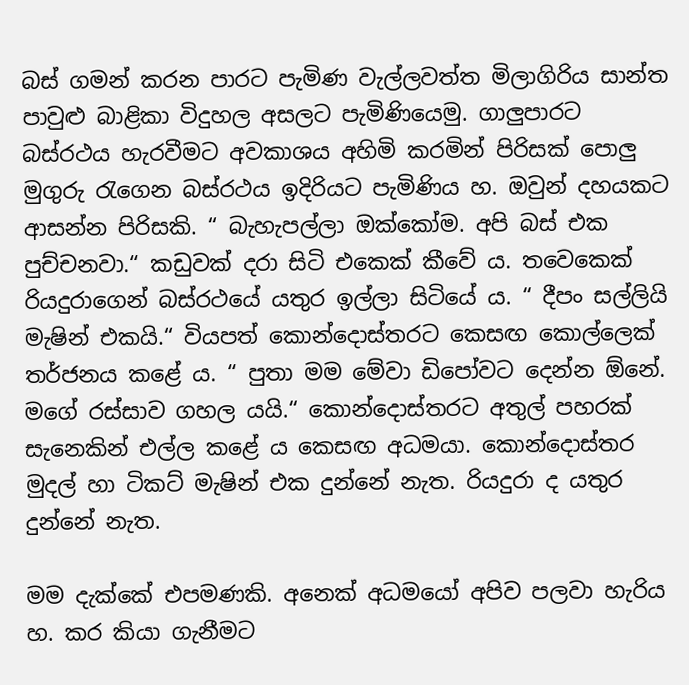බස් ගමන් කරන පාරට පැමිණ වැල්ලවත්ත මිලාගිරිය සාන්ත පාවුළු බාළිකා විදුහල අසලට පැමිණියෙමු. ගාලුපාරට බස්රථය හැරවීමට අවකාශය අහිමි කරමින් පිරිසක් පොලු මුගුරු රැගෙන බස්රථය ඉදිරියට පැමිණිය හ. ඔවුන් දහයකට ආසන්න පිරිසකි. “ බැහැපල්ලා ඔක්කෝම. අපි බස් එක පුච්චනවා.“ කඩුවක් දරා සිටි එකෙක් කීවේ ය. තවෙකෙක් රියදුරාගෙන් බස්රථයේ යතුර ඉල්ලා සිටියේ ය. “ දීපං සල්ලියි මැෂින් එකයි.“ වියපත් කොන්දොස්තරට කෙසඟ කොල්ලෙක් තර්ජනය කළේ ය. “ පුතා මම මේවා ඩිපෝවට දෙන්න ඕනේ. මගේ රස්සාව ගහල යයි.“ කොන්දොස්තරට අතුල් පහරක් සැනෙකින් එල්ල කළේ ය ‍කෙසඟ අධමයා. කොන්දොස්තර මුදල් හා ටිකට් මැෂින් එක දුන්නේ නැත. රියදුරා ද යතුර දුන්නේ නැත.

මම දැක්කේ එපමණකි. අනෙක් අධමයෝ අපිව පලවා හැරිය හ. කර කියා ගැනීමට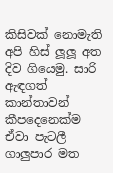කිසිවක් නොමැති අපි හිස් ලූලූ අත දිව ගියෙමු. සාරි ඇඳගත් කාන්තාවන් කීපදෙනෙක්ම ඒවා පැටලී ගාලුපාර මත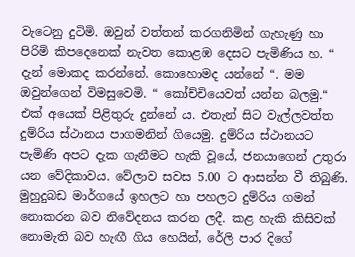වැටෙනු දුටිමි. ඔවුන් වත්තන් කරගනිමින් ගැහැණු හා පිරිමි කිපදෙනෙක් නැවත කොළඹ දෙසට පැමිණිය හ. “ දැන් මොකද කරන්නේ. කොහොමද යන්නේ “. මම ඔවුන්ගෙන් විමසු‍වෙමි. “ කෝච්චියෙවත් යන්න බලමු.“ එක් අයෙක් පිළිතුරු දුන්නේ ය. එතැන් සිට වැල්ලවත්ත දුම්රිය ස්ථානය පාගමනින් ගියෙමු. දුම්රිය ස්ථානයට පැමිණි අපට දැක ගැනීමට හැකි වූයේ, ජනයාගෙන් උතුරා යන වේදිකාවය. වේලාව සවස 5.00 ට ආසන්න වී තිබුණි. මුහුදුබඩ මාර්ගයේ ඉහලට හා පහලට දුම්රිය ගමන් නොකරන බව නිවේදනය කරන ලදී. කළ හැකි කිසිවක් නොමැති බව හැඟී ගිය ‍හෙයින්, රේලි පාර දිගේ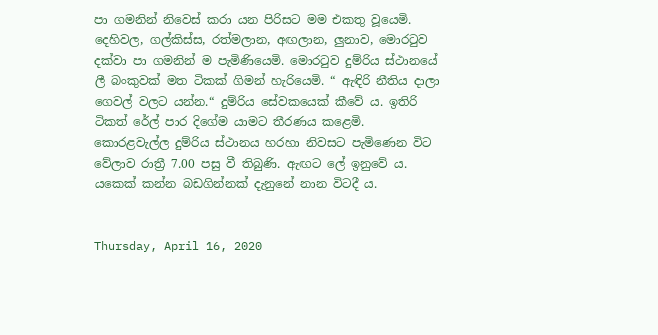පා ගමනින් නිවෙස් කරා යන පිරිසට මම එකතු වූයෙමි. දෙහිවල, ගල්කිස්ස, රත්මලාන, අඟලාන, ලුනාව, මොරටුව දක්වා පා ගමනින් ම පැමිණියෙමි. මොරටුව දුම්රිය ස්ථානයේ ලී බංකුවක් මත ටිකක් ගිමන් හැරියෙමි. “ ඇඳිරි නීතිය දාලා ගෙවල් වලට යන්න.“ දුම්රිය සේවකයෙක් කීවේ ය. ඉතිරි ටිකත් රේල් පාර දිගේම යාමට තීරණය කළෙමි. කොරළවැල්ල දුම්රිය ස්ථානය හරහා නිවසට පැමිණෙන විට වේලාව රාත්‍රී 7.00 පසු වී තිබුණි. ඇඟට ලේ ඉනුවේ ය. යකෙක් කන්න බඩගින්නක් දැනුනේ නාන විටදී ය.


Thursday, April 16, 2020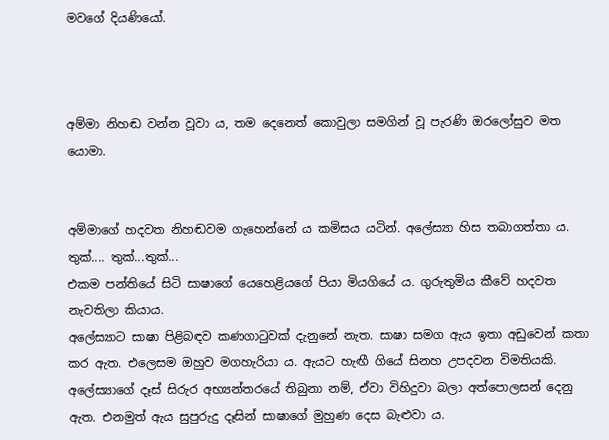මවගේ දියණියෝ.



අම්මා නිහඬ වන්න වූවා ය, තම දෙනෙත් කොවුලා සමගින් වූ පැරණි ඔරලෝසුව මත යොමා.


අම්මාගේ හදවත නිහඬවම ගැහෙන්නේ ය කමිසය යටින්. අලේස්‍යා හිස තබාගත්තා ය. තුක්.... තුක්...තුක්...
එකම පන්තියේ සිටි සාෂාගේ යෙහෙළියගේ පියා මියගියේ ය. ගුරුතුමිය කීවේ හදවත නැවතිලා කියාය.
අලේස්‍යාට සාෂා පිළිබඳව කණගාටුවක් දැනුනේ නැත. සාෂා සමග ඇය ඉතා අඩුවෙන් කතා කර ඇත. එලෙසම ඔහුව මගහැරියා ය. ඇයට හැඟී ගියේ සිනහ උපදවන විමතියකි. අලේස්‍යාගේ දෑස් සිරුර අභ්‍යන්තරයේ තිබුනා නම්, ඒවා විහිදුවා බලා අත්පොලසන් දෙනු ඇත. එනමුත් ඇය සුපුරුදු දෑසින් සාෂාගේ මුහුණ දෙස බැළුවා ය.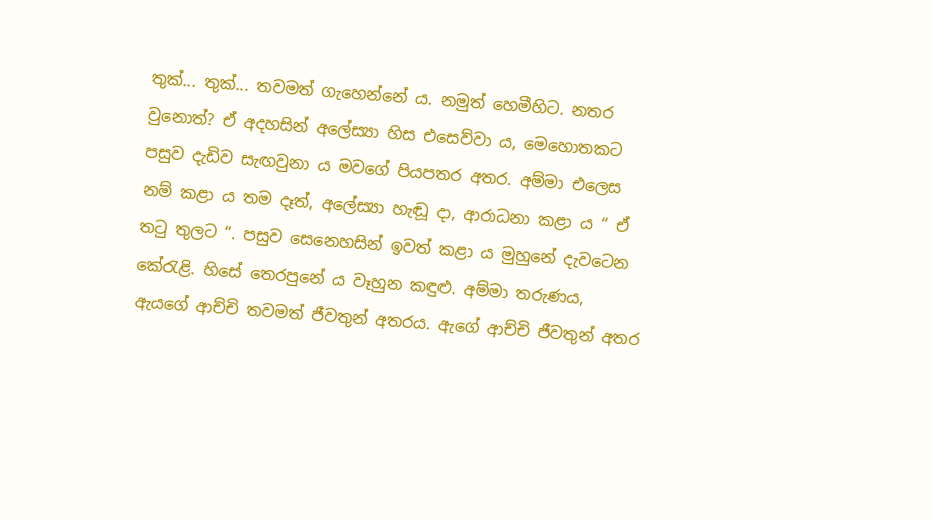තුක්... තුක්... තවමත් ගැහෙන්නේ ය. නමුත් හෙමීහිට. නතර වුනොත්? ඒ අදහසින් අලේස්‍යා හිස එසෙව්වා ය, මෙහොතකට පසුව දැඩිව සැඟවුනා ය මවගේ පියපතර අතර. අම්මා එලෙස නම් කළා ය තම දෑත්, අලේස්‍යා හැඬූ දා, ආරාධනා කළා ය “ ඒ තටු තුලට “. පසුව සෙනෙහසින් ඉවත් කළා ය මුහුනේ දැවටෙන කේරැළි. හිසේ තෙරපුනේ ය වෑහුන කඳුළු. අම්මා තරුණය, ඇයගේ ආච්චි තවමත් ජීවතුන් අතරය. ඇගේ ආච්චි ජීවතුන් අතර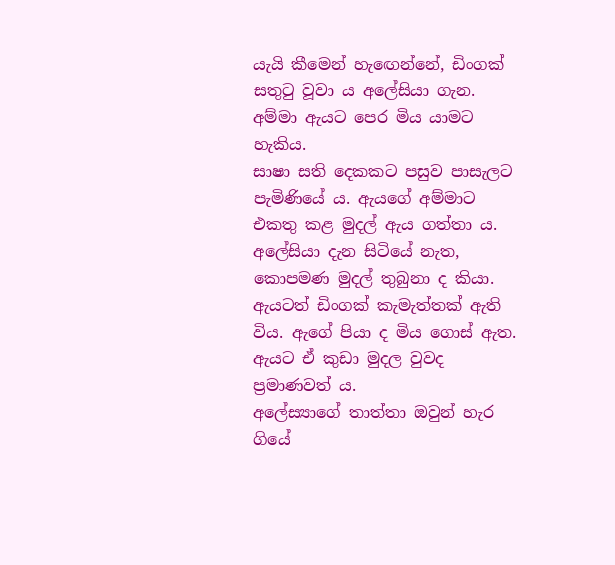යැයි කීමෙන් හැඟෙන්නේ, ඩිංගක් සතුටු වූවා ය අලේසියා ගැන. අම්මා ඇයට පෙර මිය යාමට හැකිය.
සාෂා සති දෙකකට පසුව පාසැලට පැමිණි‍යේ ය. ඇයගේ අම්මාට එකතු කළ මුදල් ඇය ගත්තා ය. අලේසියා දැන සිටියේ නැත, කොපමණ මුදල් තුබුනා ද කියා. ඇයටත් ඩිංගක් කැමැත්තක් ඇති විය. ඇගේ පියා ද මිය ගොස් ඇත. ඇයට ඒ කුඩා මුදල වුවද ප්‍රමාණවත් ය.
අලේස්‍යාගේ තාත්තා ඔවුන් හැර ගියේ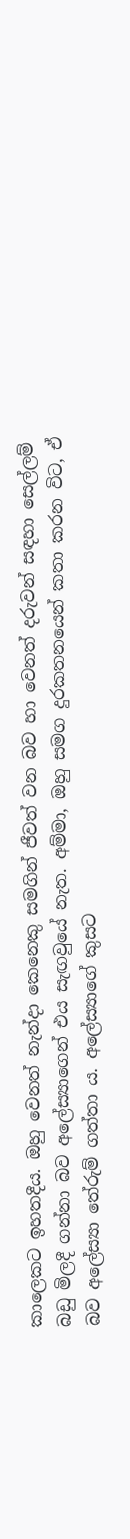කාලෙකට ඉහතදීය. ඔහු වෙනත් නැන්දා කෙනෙකු සමගින් ජීවත් වන බව හා වෙනත් දරුවන් සඳහා සෙල්ලම් බඩු මිලදී ගන්නා බව අලේස්‍යාගෙන් එය සැඟවුයේ නැත. අම්මා, ඔහු සමග දුරකතනයෙන් කතා කරන විට, ඒ බව අලේස්‍යා තේරුම් ගත්තා ය. අලේස්‍යාගේ කුසට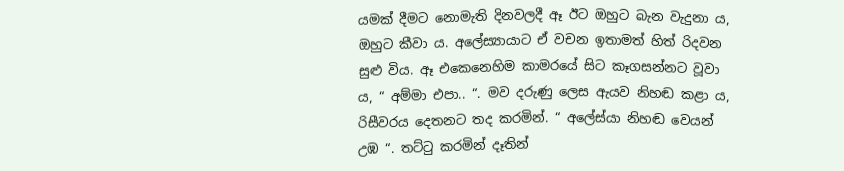යමක් දීමට නොමැති දිනවලදී ඈ ඊට ඔහුට බැන වැදුනා ය, ඔහුට කීවා ය. අලේස්‍යායාට ඒ වචන ඉතාමත් හිත් රිදවන සුළු විය. ඈ එකෙනෙහිම කාමරයේ සිට කෑගසන්නට වූවා ය, “ අම්මා එපා.. “. මව දරුණු ලෙස ඇයව නිහඬ කළා ය, රිසීවරය දෙතනට තද කරමින්. “ අලේස්යා නිහඬ වෙයන් උඹ “. තට්ටු කරමින් දෑතින්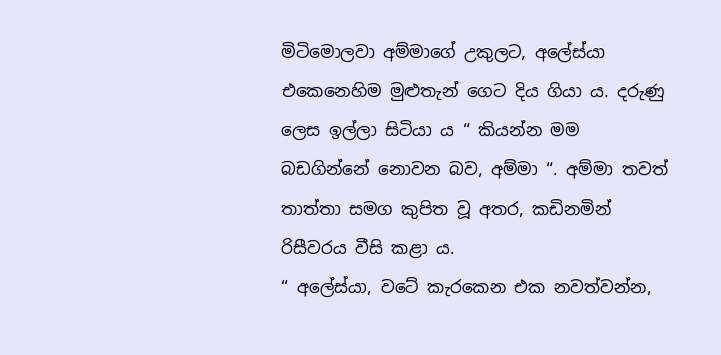මිටිමොලවා අම්මාගේ උකුලට, අලේස්යා එකෙනෙහිම මුළුතැන් ගෙට දිය ගියා ය. දරුණු ලෙස ඉල්ලා සිටියා ය “ කියන්න මම බඩගින්නේ නොවන බව, අම්මා “. අම්මා තවත් තාත්තා සමග කුපිත වූ අතර, කඩිනමින් රිසීවරය වීසි කළා ය.
“ අලේස්යා, වටේ කැරකෙන එක නවත්වන්න,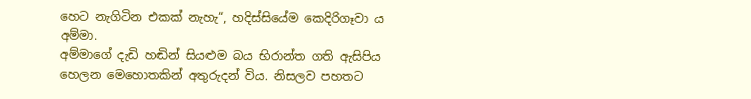හෙට නැගිටින එකක් නැහැ“, හදිස්සියේම කෙදිරිගෑවා ය අම්මා.
අම්මාගේ දැඩි හඬින් සියළුම බය භිරාන්ත ගති ඇසිපිය හෙලන මෙහොතකින් අතුරුදන් විය. නිසලව පහතට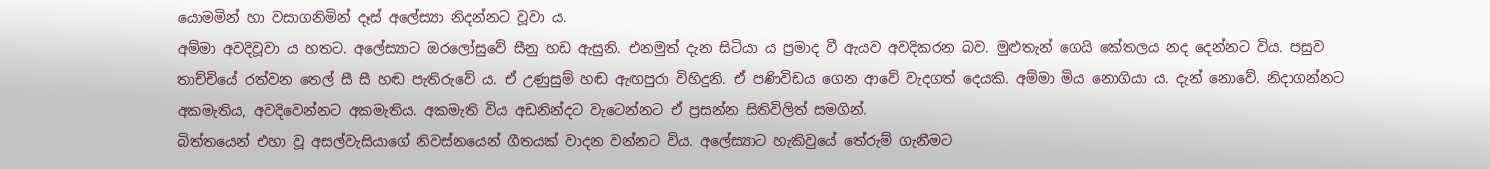යොමමින් හා වසාගනිමින් දෑස් අලේස්‍යා නිදන්නට වූවා ය.
අම්මා අවදිවූවා ය හතට. අලේස්‍යාට ඔරලෝසුවේ සීනු හඩ ඇසුනි. එනමුත් දැන සිටියා ය ප්‍රමාද වී ඇයව අවදිකරන බව. මුළුතැන් ගෙයි කේතලය නද දෙන්නට විය. පසුව තාච්චියේ රත්වන තෙල් සී සී හඬ පැතිරුවේ ය. ඒ උණුසුම් හඬ ඇඟපුරා විහිදුනි. ඒ පණිවිඩය ගෙන ආවේ වැදගත් දෙයකි. අම්මා මිය නොගියා ය. දැන් නොවේ. නිදාගන්නට අකමැතිය, අවදිවෙන්නට අකමැතිය. අකමැති විය අඩනින්දට වැටෙන්නට ඒ ප්‍රසන්න සිතිවිලිත් සමගින්.
බිත්තයෙන් එහා වූ අසල්වැසියාගේ නිවස්නයෙන් ගීතයක් වාදන වන්නට විය. අලේස්‍යාට හැකිවුයේ තේරුම් ගැනීමට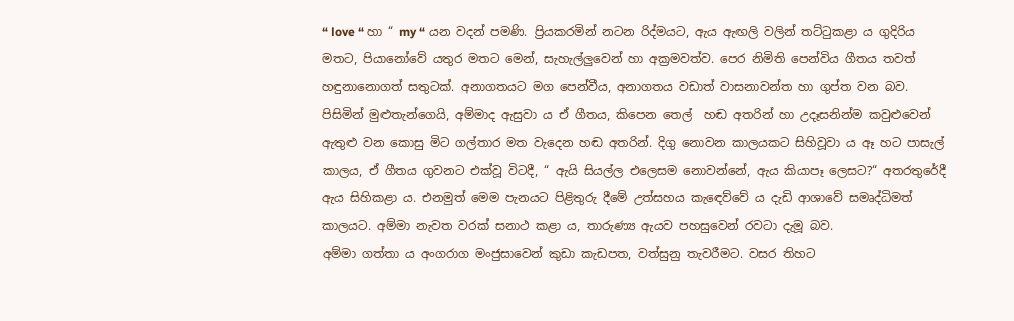“ love “ හා “ my “ යන වදන් පමණි. ප්‍රියකරමින් නටන රිද්මයට, ඇය ඇඟලි වලින් තට්ටුකළා ය ගුදිරිය මතට, පියානෝවේ යතුර මතට මෙන්, සැහැල්ලුවෙන් හා අක්‍රමවත්ව. පෙර නිමිති පෙන්විය ගීතය තවත් හඳුනානොගත් සතුටක්. අනාගතයට මග ‍පෙන්වීය, අනාගතය වඩාත් වාසනාවන්ත හා ගුප්ත වන බව.
පිසිමින් මුළුතැන්ගෙයි, අම්මාද ඇසුවා ය ඒ ගීතය, කිපෙන තෙල්  හඬ අතරින් හා උදෑසනින්ම කවුළුවෙන් ඇතුළු වන කොසු මිට ගල්තාර මත වැදෙන හඬ අතරින්. දිගු නොවන කාලයකට සිහිවූවා ය ඈ හට පාසැල් කාලය, ඒ ගීතය ගුවනට එක්වූ විටදී, “ ඇයි සියල්ල එලෙසම නොවන්නේ, ඇය කියාපෑ ලෙසට?“ අතරතුරේදී ඇය සිහිකළා ය. එනමුත් මෙම පැනයට පිළිතුරු දීමේ උත්සහය කැඳෙව්වේ ය දැඩි ආශාවේ සමෘද්ධිමත් කාලයට. අම්මා නැවත වරක් සනාථ කළා ය, තාරුණ්‍ය ඇයව පහසුවෙන් රවටා දැමූ බව.
අම්මා ගත්තා ය අංගරාග මංජුසාවෙන් කුඩා කැඩපත, වත්සුනු තැවරීමට. වසර තිහට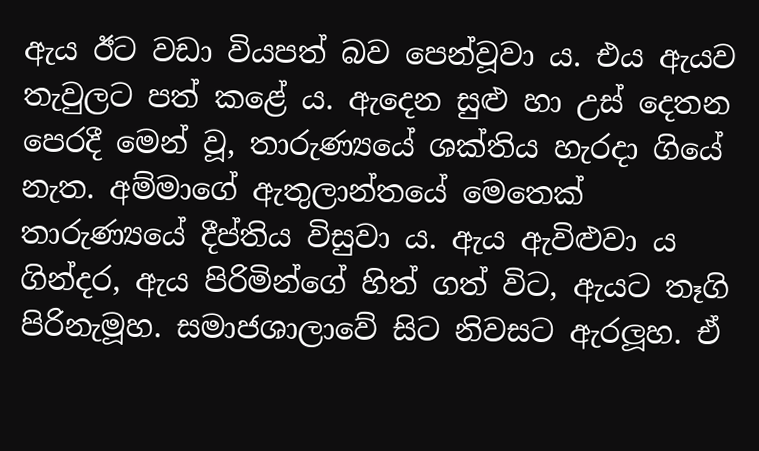ඇය ඊට වඩා වියපත් බව පෙන්වූවා ය. එය ඇයව තැවුලට පත් කළේ ය. ඇදෙන සුළු හා උස් දෙතන පෙරදී මෙන් වූ, තාරුණ්‍යයේ ශක්තිය හැරදා ගියේ නැත. අම්මාගේ ඇතුලාන්තයේ මෙතෙක් තාරුණ්‍යයේ දීප්තිය විසුවා ය. ඇය ඇවිළුවා ය ගින්දර, ඇය පිරිමින්ගේ හිත් ගත් විට, ඇයට තෑගි පිරිනැමූහ. සමාජශාලාවේ සිට නිවසට ඇරලූහ. ඒ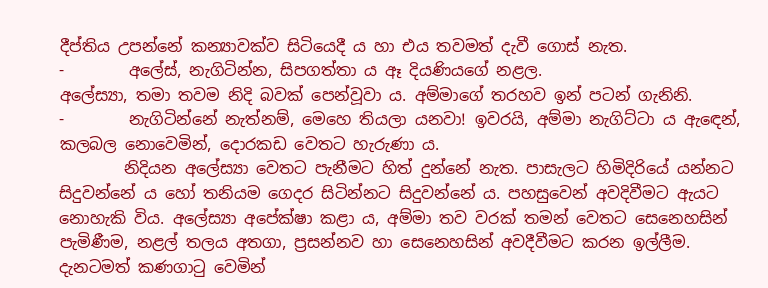දීප්තිය උපන්නේ කන්‍යාවක්ව සිටි‍යෙදී ය හා එය තවමත් දැවී ගොස් නැත.
-        අලේස්, නැගිටින්න, සිපගත්තා ය ඈ දියණියගේ නළල.
අලේස්‍යා, තමා තවම නිදි බවක් පෙන්වූවා ය. අම්මාගේ තරහව ඉන් පටන් ගැනිනි.
-        නැගිටින්නේ නැත්නම්, මෙහෙ තියලා යනවා! ඉවරයි, අම්මා නැගිට්ටා ය ඇඳෙන්, කලබල නොවෙමින්, දොරකඩ වෙතට හැරුණා ය.
        නිදියන අලේස්‍යා වෙතට පැනීමට හිත් දුන්නේ නැත. පාසැලට හිමිදිරියේ යන්නට සිදුවන්නේ ය හෝ තනියම ගෙදර සිටින්නට සිදුවන්නේ ය. පහසුවෙන් අවදිවීමට ඇයට නොහැකි විය. අලේස්‍යා අපේක්ෂා කළා ය, අම්මා තව වරක් තමන් වෙතට සෙනෙහසින් පැමිණීම, නළල් තලය අතගා, ප්‍රසන්නව හා සෙනෙහසින් අවදීවීමට කරන ඉල්ලීම. දැනටමත් කණගාටු වෙමින්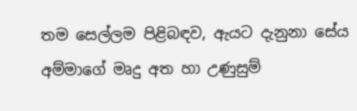තම සෙල්ලම පිළිබඳව, ඇයට දැනුනා සේය අම්මාගේ මෘදු අත හා උණුසුම්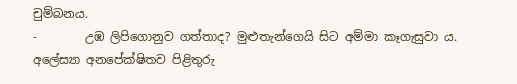චුම්බනය.
-        උඹ ලිපිගොනුව ගත්තාද? මුළුතැන්ගෙයි සිට අම්මා කෑගැසුවා ය.
අලේස්‍යා අනපේක්ෂිතව පිළිතුරු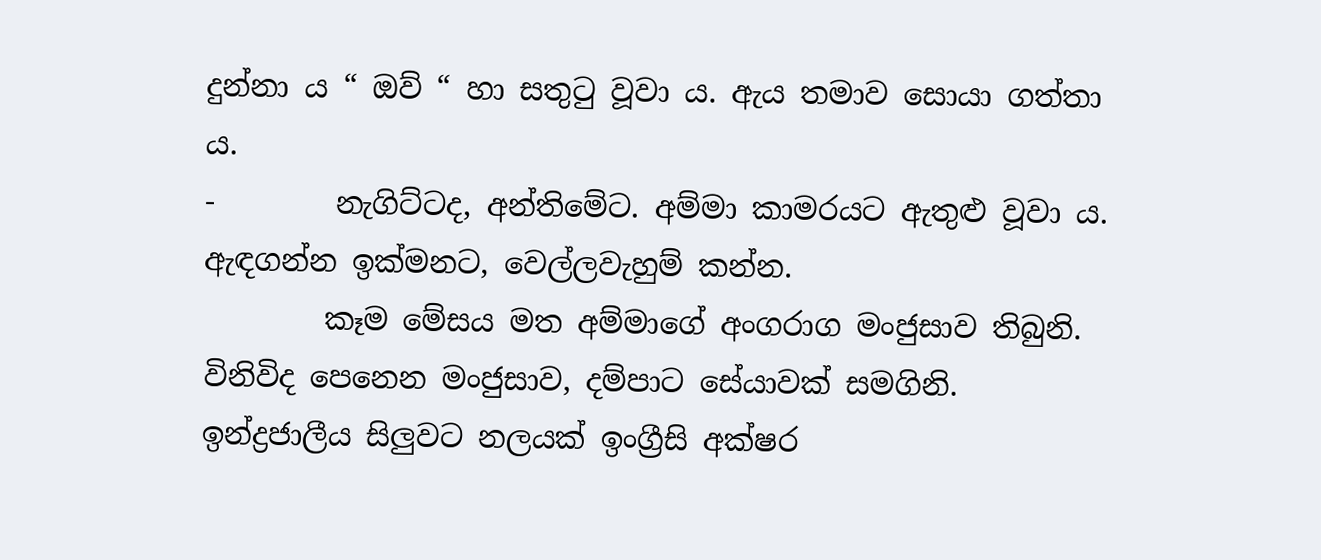දුන්නා ය “ ඔව් “ හා සතුටු වූවා ය. ඇය තමාව සොයා ගත්තා ය.
-        නැගිට්ටද, අන්තිමේට. අම්මා කාමරයට ඇතුළු වූවා ය. ඇඳගන්න ඉක්මනට, වෙල්ලවැහුම් කන්න.
        කෑම මේසය මත අම්මාගේ අංගරාග මංජුසාව තිබුනි. විනිවිද පෙනෙන මංජුසාව, දම්පාට සේයාවක් සමගිනි. ඉන්ද්‍රජාලීය සිලුවට නලයක් ඉංග්‍රීසි අක්ෂර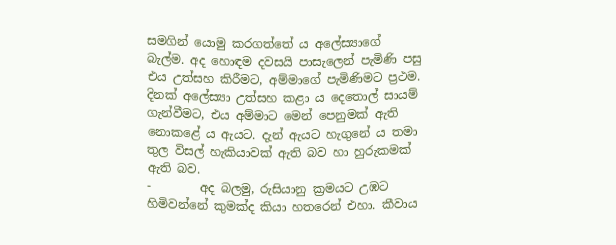සමගින් යොමු කරගත්තේ ය අලේස්‍යාගේ බැල්ම. අද හොඳම දවසයි පාසැලෙන් පැමිණි පසු එය උත්සහ කිරීමට, අම්මාගේ පැමිණිමට ප්‍රථම. දිනක් අලේස්‍යා උත්සහ කළා ය දෙතොල් සායම් ගැන්වීමට, එය අම්මාට මෙන් පෙනුමක් ඇති නොකළේ ය ඇයට. දැන් ඇයට හැගුනේ ය තමා තුල විසල් හැකියාවක් ඇති බව හා හුරුකමක් ඇති බව.
-        අද බලමු, රුසියානු ක්‍රමයට උඹට හිමිවන්නේ කුමක්ද කියා හතරෙන් එහා. කීවාය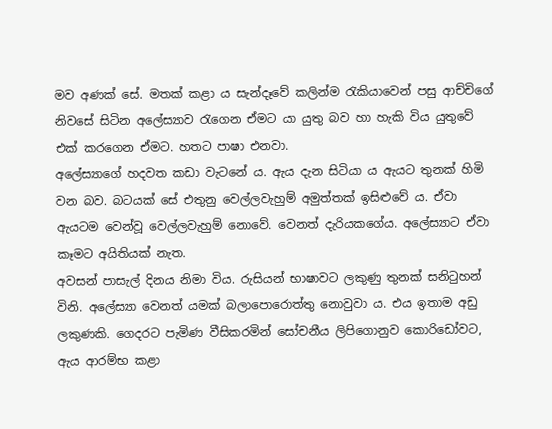මව අණක් සේ. මතක් කළා ය සැන්දෑවේ කලින්ම රැකියාවෙන් පසු ආච්චිගේ නිවසේ සිටින අලේස්‍යාව රැගෙන ඒමට යා යුතු බව හා හැකි විය යුතුවේ එක් කරගෙන ඒමට. හතට පාෂා එනවා.
අලේස්‍යාගේ හදවත කඩා වැටනේ ය. ඇය දැන සිටියා ය ඇයට තුනක් හිමි වන බව. බටයක් සේ එතුනු වෙල්ලවැහුම් අමුත්තක් ඉසිළු‍වේ ය. ඒවා ඇයටම වෙන්වූ වෙල්ලවැහුම් නොවේ. වෙනත් දැරියකගේය. අලේස්‍යාට ඒවා කෑමට අයිතියක් නැත.
අවසන් පාසැල් දිනය නිමා විය. රුසියන් භාෂාවට ලකුණු තුනක් සනිටුහන් විනි. අලේස්‍යා වෙනත් යමක් බලාපොරොත්තු නොවුවා ය. එය ඉතාම අඩු ලකුණකි. ගෙදරට පැමිණ වීසිකරමින් ‍සෝචනීය ලිපිගොනුව කොරිඩෝවට, ඇය ආරම්භ කළා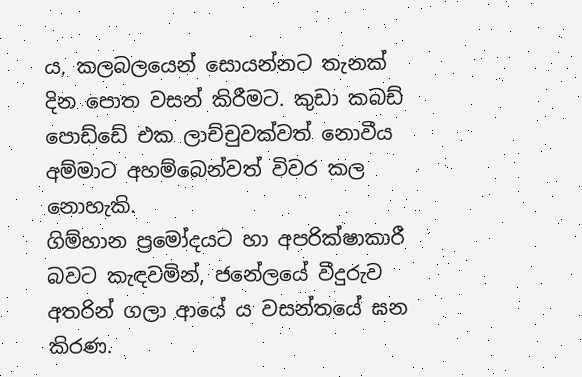ය, කලබලයෙන් සොයන්නට තැනක් දින පොත වසන් කිරීමට. කුඩා කබඩ් පොඩ්ඩේ එක ලාච්චුවක්වත් නොවීය අම්මාට අහම්බෙන්වත් විවර කල නොහැකි.
ගිම්හාන ප්‍රමෝදයට හා අපරික්ෂාකාරී බවට කැඳවමින්, ජනේලයේ වීදුරුව අතරින් ගලා ආයේ ය වසන්තයේ ඝන කිරණ.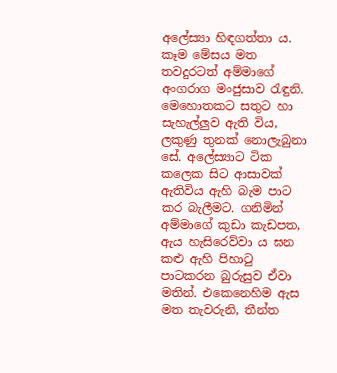අලේස්‍යා හිඳගත්තා ය. කෑම මේසය මත තවදුරටත් අම්මාගේ අංගරාග මංජුසාව රැඳුනි. මෙහොතකට සතුට හා සැහැල්ලුව ඇති විය, ලකුණු තුනක් නොලැබුනා සේ. අලේස්‍යාට ටික කලෙක සිට ආසාවක් ඇතිවිය ඇහි බැම පාට කර බැලීමට. ගනිමින් අම්මාගේ කුඩා කැඩපත, ඇය හැසිරෙව්වා ය ඝන කළු ඇහි පිහාටු පාටකරන බුරුසුව ඒවා මතින්. එකෙනෙහිම ඇස මත තැවරුනි, තීන්ත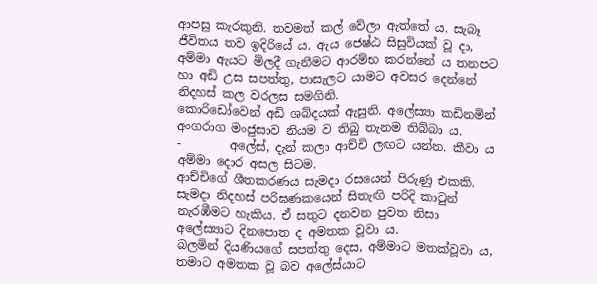ආපසු කැරකුනි. තවමත් කල් වේලා ඇත්තේ ය. සැබෑ ජීවිතය තව ඉදිරියේ ය. ඇය ජෙෂ්ඨ සිසුවියක් වූ දා, අම්මා ඇයට මිලදී ගැනීමට ආරම්භ කරන්නේ ය තනපට හා අඩි උස සපත්තු, පාසැලට යාමට අවසර දෙන්නේ නිදහස් කල වරලස සමගිනි.
කොරිඩෝවෙන් අඩි ශබ්දයක් ඇසුනි. අලේස්‍යා කඩිනමින් අංගරාග මංජුසාව නියම ව තිබු තැනම තිබ්බා ය.
-        අලේස්, දැන් කලා ආච්චි ලඟට යන්න. කීවා ය අම්මා දොර අසල සිටම.
ආච්චිගේ ශීතකරණය සැමදා රසයෙන් පිරුණු එකකි. සැමදා නිදහස් පරිඝණකයෙන් සිතැඟි පරිදි කාටුන් නැරඹීමට හැකිය. ඒ සතුට දනවන පුවත නිසා අලේස්‍යාට දිනපොත ද අමතක වූවා ය.
බලමින් දියණියගේ සපත්තු දෙස, අම්මාට මතක්වූවා ය, තමාට අමතක වූ බව අලේස්යාට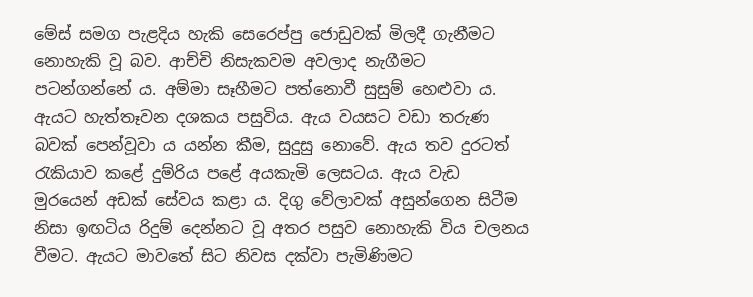මේස් සමග පැළදිය හැකි සෙරෙප්පු ජොඩුවක් මිලදී ගැනීමට නොහැකි වූ බව. ආච්චි නිසැකවම අවලාද නැගීමට පටන්ගන්නේ ය. අම්මා සෑහීමට පත්නොවී සුසුම් හෙළුවා ය.
ඇයට හැත්තෑවන දශකය පසුවිය. ඇය වයසට වඩා තරුණ බවක් පෙන්වූවා ය යන්න කීම, සුදුසු ‍නො‍වේ. ඇය තව දුරටත් රැකියාව කළේ දුම්රිය පළේ අයකැමි ලෙසටය. ඇය වැඩ මුරයෙන් අඩක් ‍සේවය කළා ය. දිගු වේලාවක් අසුන්ගෙන සිටීම නිසා ඉඟටිය රිදුම් දෙන්නට වූ අතර පසුව නොහැකි විය චලනය වීමට. ඇයට මාවතේ සිට නිවස දක්වා පැමිණිමට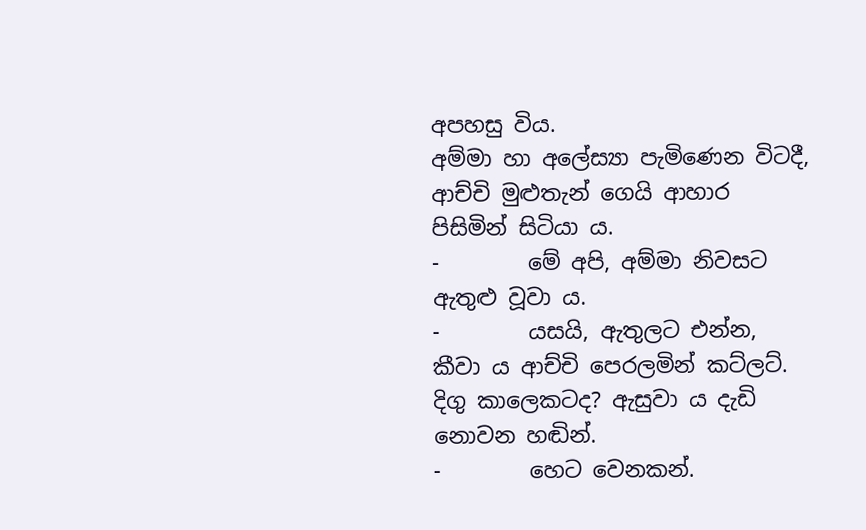අපහසු විය.
අම්මා හා අලේස්‍යා පැමිණෙන විටදී, ආච්චි මුළුතැන් ගෙයි ආහාර පිසිමින් සිටියා ය.
-        මේ අපි, අම්මා නිවසට ඇතුළු වූවා ය.
-        යසයි, ඇතුලට එන්න, කීවා ය ආච්චි පෙරලමින් කට්ලට්. දිගු කාලෙකටද? ඇසුවා ය දැඩි නොවන හඬින්.
-        හෙට වෙනකන්.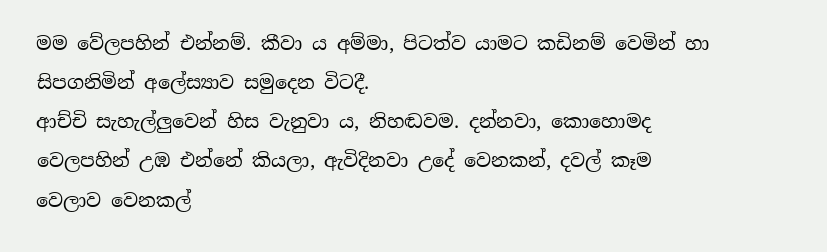මම වේලපහින් එන්නම්. කීවා ය අම්මා, පිටත්ව යාමට කඩිනම් වෙමින් හා සිපගනිමින් අලේස්‍යාව සමුදෙන විටදී.
ආච්චි සැහැල්ලුවෙන් හිස වැනුවා ය, නිහඬවම. දන්නවා, කොහොමද වෙලපහින් උඹ එන්නේ කියලා, ඇවිදිනවා උදේ වෙනකන්, දවල් කෑම වෙලාව වෙනකල්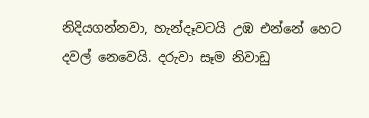නිදියගන්නවා, හැන්දෑවටයි උඹ එන්නේ හෙට දවල් නෙවෙයි. දරුවා සෑම නිවාඩු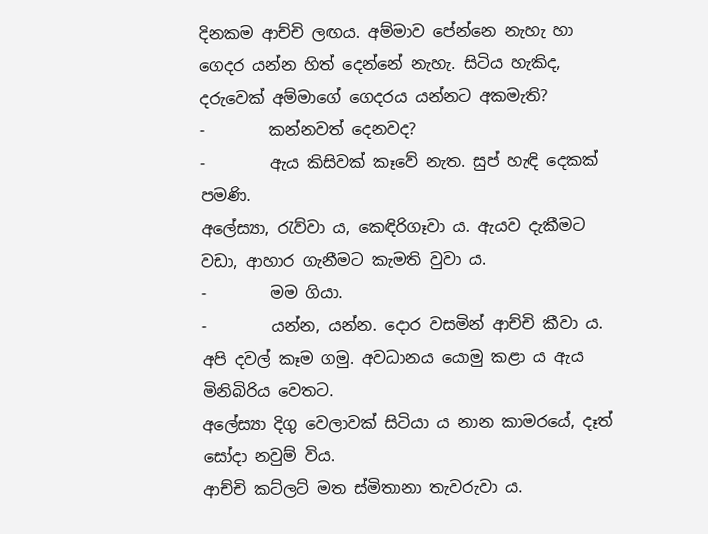දිනකම ආච්චි ලඟය. අම්මාව පේන්නෙ නැහැ හා ගෙදර යන්න හිත් දෙන්නේ නැහැ. සිටිය හැකිද, දරුවෙක් අම්මාගේ ගෙදරය යන්නට අකමැති?
-        කන්නවත් දෙනවද?
-        ඇය කිසිවක් කෑවේ නැත. සුප් හැඳි දෙකක් පමණි.
අලේස්‍යා, රැව්වා ය, කෙඳිරිගෑවා ය. ඇයව දැකීමට වඩා, ආහාර ගැනීමට කැමති වුවා ය.
-        මම ගියා.
-        යන්න, යන්න. දොර වසමින් ආච්චි කීවා ය. අපි දවල් කෑම ගමු. අවධානය යොමු කළා ය ඇය මිනිබිරිය වෙතට.
අලේස්‍යා දිගු වෙලාවක් සිටියා ය නාන කාමරයේ, දෑත් සෝදා නවුම් විය.
ආච්චි කට්ලට් මත ස්මිතානා තැවරුවා ය.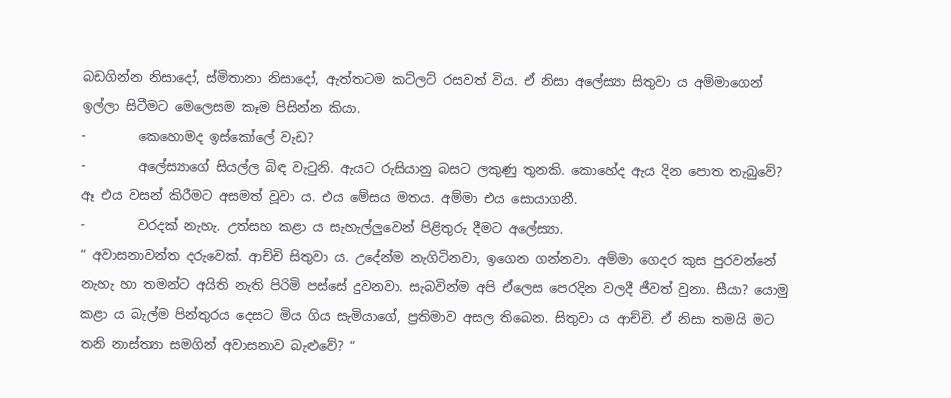බඩගින්න නිසාදෝ, ස්මිතානා නිසාදෝ, ඇත්තටම කට්ලට් රසවත් විය. ඒ නිසා අලේස්‍යා සිතුවා ය අම්මාගෙන් ඉල්ලා සිටීමට මෙලෙසම කෑම පිසින්න කියා.
-        කෙහොමද ඉස්කෝලේ වැඩ?
-        අලේස්‍යාගේ සියල්ල බිඳ වැටුනි. ඇයට රුසියානු බසට ලකුණු තුනකි. කොහේද ඇය දින පොත තැබුවේ? ඈ එය වසන් කිරීමට අසමත් වූවා ය. එය මේසය මතය. අම්මා එය සොයාගනී.
-        වරදක් නැහැ. උත්සහ කළා ය සැහැල්ලුවෙන් පිළිතුරු දීමට අලේස්‍යා.
“ අවාසනාවන්ත දරුවෙක්. ආච්චි සිතුවා ය. උදේන්ම නැගිටිනවා, ඉගෙන ගන්නවා. අම්මා ගෙදර කුස පුරවන්නේ නැහැ හා තමන්ට අයිති නැති පිරිමි පස්සේ දුවනවා. සැබවින්ම අපි ඒලෙස පෙරදින වලදී ජීවත් වුනා. සීයා? යොමු කළා ය බැල්ම පින්තුරය දෙසට මිය ගිය සැමියාගේ, ප්‍රතිමාව අසල තිබෙන. සිතුවා ය ආච්චි. ඒ නිසා තමයි මට තනි නාස්ත්‍යා සමගින් අවාසනාව බැළුවේ? “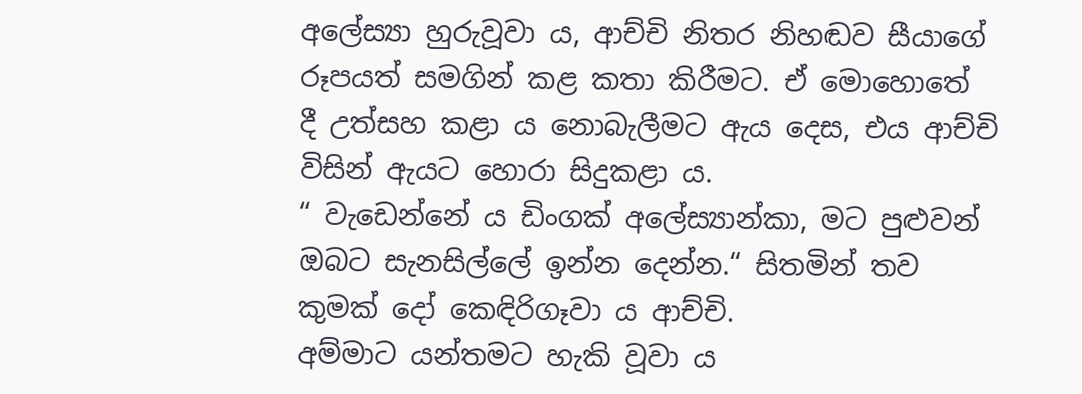අලේස්‍යා හුරුවූවා ය, ආච්චි නිතර නිහඬව සීයාගේ රූපයත් සමගින් කළ කතා කිරීමට. ඒ මොහොතේ දී උත්සහ කළා ය නොබැලීමට ඇය දෙස, එය ආච්චි විසින් ඇයට හොරා සිදුකළා ය.
“ වැඩෙන්නේ ය ඩිංගක් අලේස්‍යාන්කා, මට පුළුවන් ඔබට සැනසිල්ලේ ඉන්න දෙන්න.“ සිතමින් තව කුමක් දෝ කෙඳිරිගෑ‍වා ය ආච්චි.
අම්මාට යන්තමට හැකි වූවා ය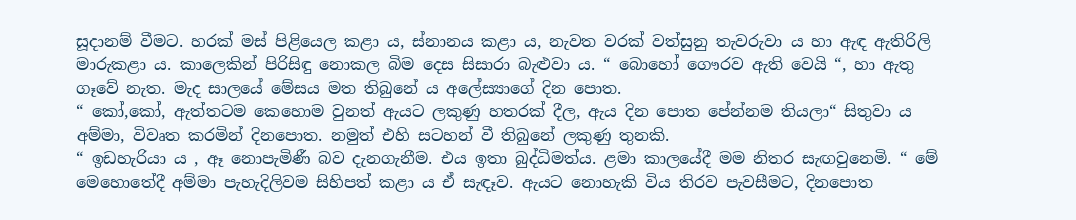සූදානම් වීමට. හරක් මස් පිළියෙල කළා ය, ස්නානය කළා ය, නැවත වරක් වත්සුනු තැවරුවා ය හා ඇඳ ඇතිරිලි මාරුකළා ය. කාලෙකින් පිරිසිඳු නොකල බිම දෙස සිසාරා බැළුවා ය. “ බොහෝ ගෞරව ඇති වෙයි “, හා ඇතු ගෑවේ නැත. මැද සාලයේ මේසය මත තිබුනේ ය අලේස්‍යාගේ දින පොත.
“ කෝ,කෝ, ඇත්තටම කෙහොම වුනත් ඇයට ලකුණු හතරක් දීල, ඇය දින පොත පේන්නම තියලා“ සිතුවා ය අම්මා, විවෘත කරමින් දිනපොත. නමුත් එහි සටහන් වී තිබුනේ ලකුණු තුනකි.
“ ඉඩහැරියා ය , ඈ නොපැමිණී බව දැනගැනීම. එය ඉතා බුද්ධිමත්ය. ළමා කාලයේදී මම නිතර සැඟවු‍නෙමි. “ මේ මෙහොතේදී අම්මා පැහැදිලිවම සිහිපත් කළා ය ඒ සැඳෑව. ඇයට නොහැකි විය තිරව පැවසීමට, දිනපොත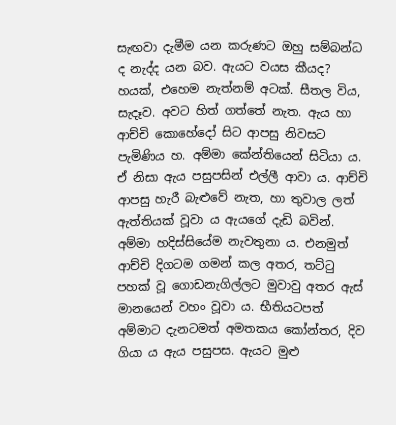සැඟවා දැමීම යන කරුණට ඔහු සම්බන්ධ ද නැද්ද යන බව. ඇයට වයස කීයද? හයක්, එහෙම නැත්නම් අටක්. සීතල විය, සැදෑව. අවට හිත් ගත්තේ නැත. ඇය හා ආච්චි කොහේදෝ සිට ආපසු නිවසට පැමිණිය හ. අම්මා කේන්තියෙන් සිටියා ය. ඒ නිසා ඇය පසුපසින් එල්ලී ආවා ය. ආච්චි ආපසු හැරී බැළුවේ නැත, හා තුවාල ලත් ඇත්තියක් වූවා ය ඇයගේ දැඩි බවින්. අම්මා හදිස්සියේම නැවතුනා ය. එනමුත් ආච්චි දිගටම ගමන් කල අතර, තට්ටු පහක් වූ ගොඩනැගිල්ලට මුවාවු අතර ඇස් මානයෙන් වහං වූවා ය. භීතියටපත් අම්මාට දැනටමත් අමතකය කෝන්තර, දිව ගියා ය ඇය පසුපස. ඇයට මුළු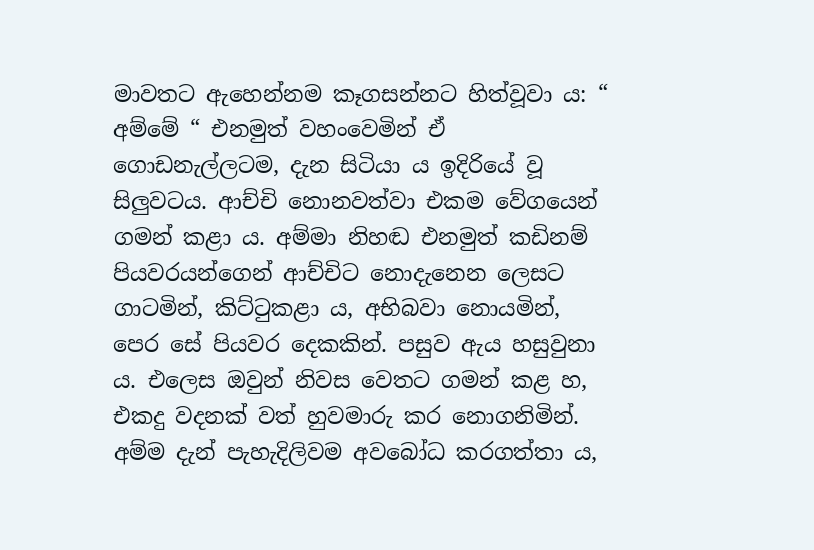මාවතට ඇහෙන්නම කෑගසන්නට හිත්වූවා ය: “ අම්මේ “ එනමුත් වහංවෙමින් ඒ ගොඩනැල්ලටම, දැන සිටියා ය ඉදිරියේ වූ සිලුවටය. ආච්චි නොනවත්වා එකම වේගයෙන් ගමන් කළා ය. අම්මා නිහඬ එනමුත් කඩිනම් පියවරයන්ගෙන් ආච්චිට නොදැනෙන ලෙසට ගාටමින්, කිට්ටුකළා ය, අභිබවා නොයමින්, පෙර සේ පියවර දෙකකින්. පසුව ඇය හසුවුනා ය. එලෙස ඔවුන් නිවස වෙතට ගමන් කළ හ, එකදු වදනක් වත් හුවමාරු කර නොගනිමින්.
අම්ම දැන් පැහැදිලිවම අවබෝධ කරගත්තා ය,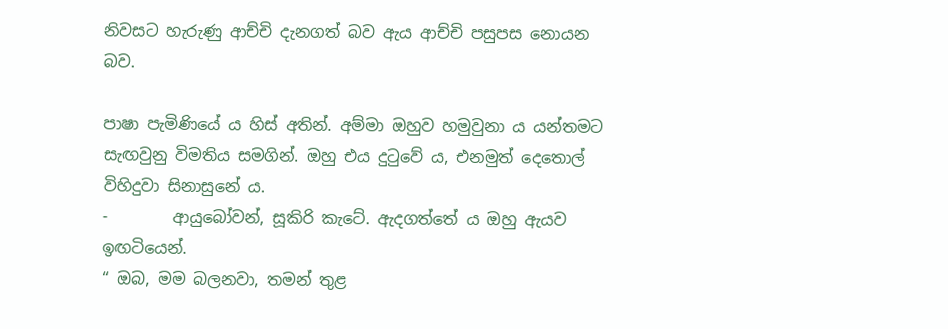නිවසට හැරුණු ආච්චි දැනගත් බව ඇය ආච්චි පසුපස නොයන බව.

පාෂා පැමිණි‍යේ ය හිස් අතින්. අම්මා ඔහුව හමුවුනා ය යන්තමට සැඟවුනු විමතිය සමගින්. ඔහු එය දුටුවේ ය, එනමුත් දෙතොල් විහිදුවා සිනාසු‍නේ ය.
-        ආයුබෝවන්, සූකිරි කැටේ. ඇදගත්තේ ය ඔහු ඇයව ඉඟටියෙන්.
“ ඔබ, මම බලනවා, තමන් තුළ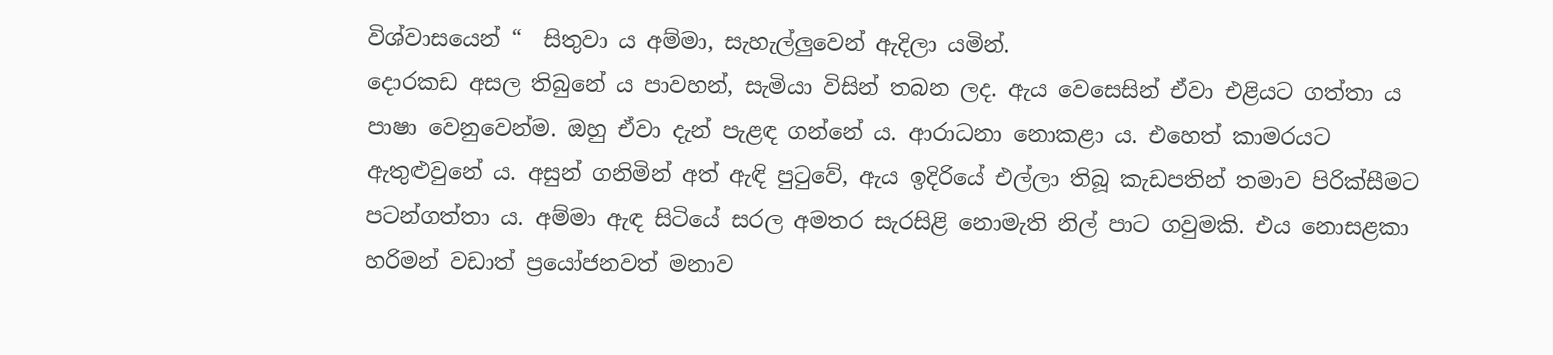විශ්වාසයෙන් “  සිතුවා ය අම්මා, සැහැල්ලුවෙන් ඇදිලා යමින්.
දොරකඩ අසල තිබුනේ ය පාවහන්, සැමියා විසින් තබන ලද. ඇය වෙසෙසින් ඒවා එළියට ගත්තා ය පාෂා වෙනුවෙන්ම. ඔහු ඒවා දැන් පැළඳ ගන්නේ ය. ආරාධනා නොකළා ය. එහෙත් කාමරයට ඇතුළුවුනේ ය. අසුන් ගනිමින් අත් ඇඳි පුටුවේ, ඇය ඉදිරියේ එල්ලා තිබූ කැඩපතින් තමාව පිරික්සීමට පටන්ගත්තා ය. අම්මා ඇඳ සිටියේ සරල අමතර සැරසිළි නොමැති නිල් පාට ගවුමකි. එය නොසළකා හරිමන් වඩාත් ප්‍රයෝජනවත් මනාව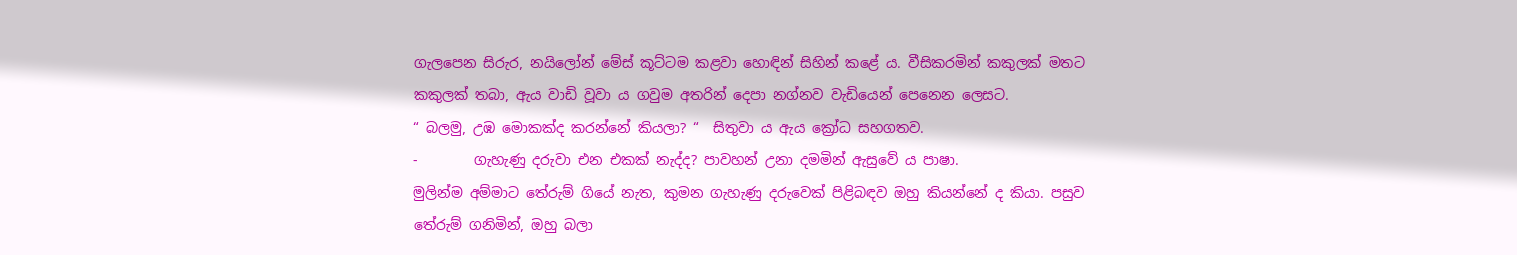ගැලපෙන සිරුර, නයිලෝන් මේස් කූට්ටම කළවා හොඳින් සිහින් කළේ ය. වීසිකරමින් කකුලක් මතට කකුලක් තබා, ඇය වාඩි වූවා ය ගවුම අතරින් දෙපා නග්නව වැඩියෙන් පෙනෙන ලෙසට.
“ බලමු, උඹ මොකක්ද කරන්නේ කියලා? “  සිතුවා ය ඇය ක්‍රෝධ සහගතව.
-        ගැහැණු දරුවා එන එකක් නැද්ද? පාවහන් උනා දමමින් ඇසුවේ ය පාෂා.
මුලින්ම අම්මාට තේරුම් ගියේ නැත, කුමන ගැහැණු දරුවෙක් පිළිබඳව ඔහු කියන්නේ ද කියා. පසුව තේරුම් ගනිමින්, ඔහු බලා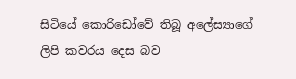සිටියේ කොරිඩෝවේ තිබූ අලේස්‍යාගේ ලිපි කවරය දෙස බව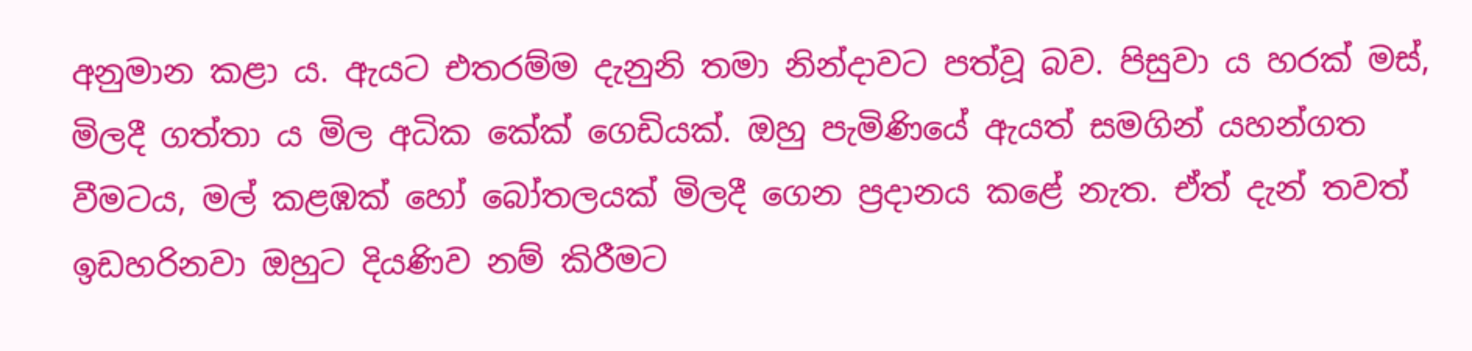අනුමාන කළා ය. ඇයට එතරම්ම දැනුනි තමා නින්දාවට පත්වූ බව. පිසුවා ය හරක් මස්, මිලදී ගත්තා ය මිල අධික කේක් ‍ගෙඩියක්. ඔහු පැමිණියේ ඇයත් සමගින් යහන්ගත වීමටය, මල් කළඹක් හෝ බෝතලයක් මිලදී ගෙන ප්‍රදානය ක‍ළේ නැත. ඒත් දැන් තවත් ඉඩහරිනවා ඔහුට දියණිව නම් කිරීමට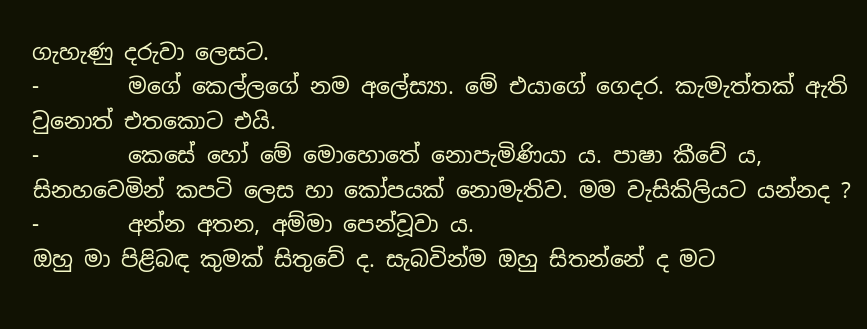ගැහැණු දරුවා ලෙසට.
-        මගේ කෙල්ලගේ නම අලේස්‍යා. මේ එයාගේ ගෙදර. කැමැත්තක් ඇති වුනොත් එතකොට එයි.
-        කෙසේ හෝ මේ මො‍හො‍තේ නොපැමිණියා ය. පාෂා කීවේ ය, සිනහවෙමින් කපටි ලෙස හා කෝපයක් නොමැතිව. මම වැසිකිලියට යන්නද ?
-        අන්න අතන, අම්මා පෙන්වූවා ය.
ඔහු මා පිළිබඳ කුමක් සිතුවේ ද. සැබවින්ම ඔහු සිතන්නේ ද මට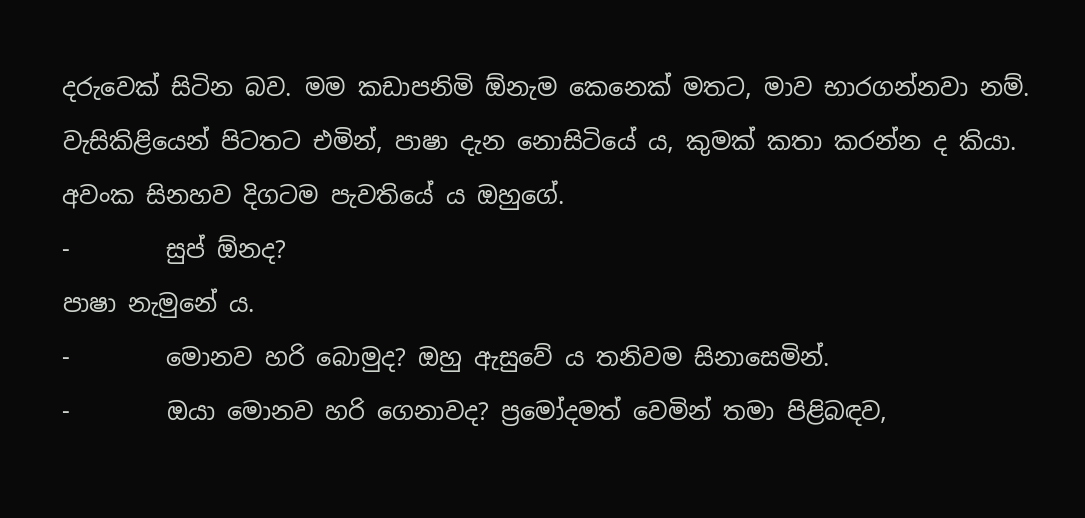දරුවෙක් සිටින බව. මම කඩාපනිමි ඕනැම කෙනෙක් මතට, මාව භාරගන්නවා නම්.
වැසිකිළියෙන් පිටතට එමින්, පාෂා දැන නොසිටියේ ය, කුමක් කතා කරන්න ද කියා. අවංක සිනහව දිගටම පැවතියේ ය ඔහුගේ.
-        සුප් ඕනද?
පාෂා නැමුනේ ය.
-        මොනව හරි ‍බොමුද? ඔහු ඇසුවේ ය තනිවම සිනාසෙමින්.
-        ඔයා මොනව හරි ගෙනාවද? ප්‍රමෝදමත් වෙමින් තමා පිළිබඳව,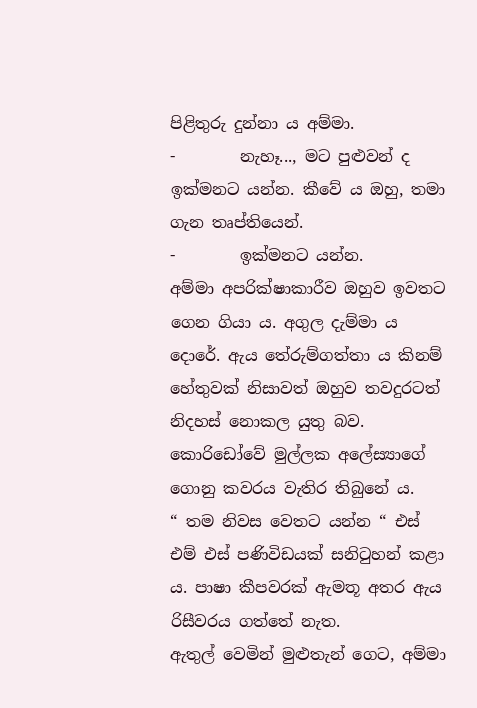පිළිතුරු දුන්නා ය අම්මා.
-        නැහෑ..., මට පුළුවන් ද ඉක්මනට යන්න. කී‍වේ ය ඔහු, තමා ගැන තෘප්තියෙන්.
-        ඉක්මනට යන්න.
අම්මා අපරික්ෂාකාරීව ඔහුව ඉවතට ගෙන ගියා ය. අගුල දැම්මා ය දොරේ. ඇය තේරුම්ගත්තා ය කිනම් හේතුවක් නිසාවත් ඔහුව තවදුරටත් නිදහස් නොකල යුතු බව. කොරිඩෝවේ මුල්ලක අලේස්‍යාගේ ගොනු කවරය වැතිර තිබුනේ ය.
“ තම නිවස වෙතට යන්න “ එස් එම් එස් පණිවිඩයක් සනිටුහන් කළා ය. පාෂා කීපවරක් ඇමතූ අතර ඇය රිසීවරය ගත්තේ නැත.
ඇතුල් වෙමින් මුළුතැන් ගෙට, අම්මා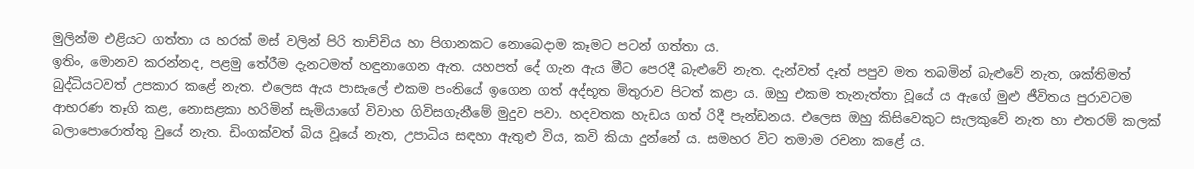මුලින්ම එළියට ගත්තා ය හරක් මස් වලින් පිරි තාච්චිය හා පිගානකට නොබෙදාම කෑමට පටන් ගත්තා ය.
ඉතිං, මොනව කරන්නද, පළමු තේරීම දැනටමත් හඳුනාගෙන ඇත. යහපත් දේ ගැන ඇය මීට පෙරදී බැළුවේ නැත. දැන්වත් දෑත් පපුව මත තබමින් බැළුවේ නැත, ශක්තිමත් බුද්ධියටවත් උපකාර කළේ නැත. එලෙස ඇය පාසැලේ එකම පංතියේ ඉගෙන ගත් අද්භූත මිතුරාව පිටත් කළා ය. ඔහු එකම තැනැත්තා වූයේ ය ඇගේ මුළු ජීවිතය පුරාවටම ආභරණ තෑගි කළ, නොසළකා හරිමින් සැමියාගේ විවාහ ගිවිසගැනීමේ මුදුව පවා. හදවතක හැඩය ගත් රිදී පැන්ඩනය. එලෙස ඔහු කිසිවෙකුට සැලකුවේ නැත හා එතරම් කලක් බලාපොරොත්තු වුයේ නැත. ඩිංගක්වත් බිය වූයේ නැත, උපාධිය සඳහා ඇතුළු විය, කවි කියා දුන්නේ ය. සමහර විට තමාම රචනා කළේ ය.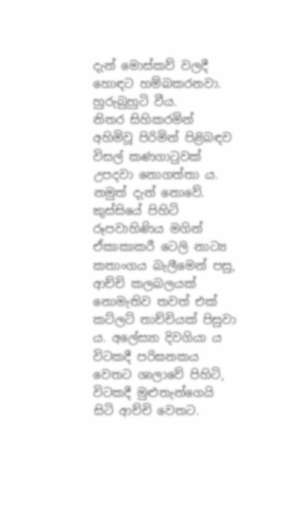දැන් ‍මොස්කව් වලදී හොඳට හම්බකරනවා. හුරුබුහුටි වීය.
නිතර සිහිකරමින් අහිමිවූ පිරිමින් පිළිබඳව විසල් කණගාටුවක් උපදවා නොගත්තා ය. නමුත් දැන් නොවේ.
කුස්සියේ පිහිටි රූපවාහිණිය මගින් ඒකාකාකරී ටෙලි නාට්‍ය කතාංගය බැලීමෙන් පසු, ආච්චි කලබලයක් නොමැතිව තවත් එක් කට්ලට් තාච්චියක් පිසුවා ය. අලේස්‍යා දිවගියා ය විටකදී පරිඝනකය වෙතට ශාලාවේ පිහිටි, විටකදී මුළුතැන්ගෙයි සිටි ආච්චි වෙතට.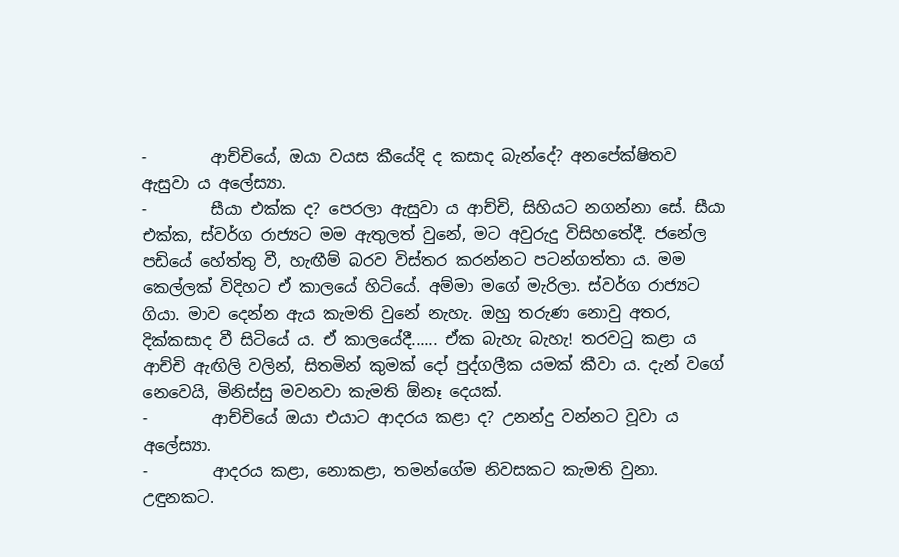-        ආච්චියේ, ඔයා වයස කීයේදි ද කසාද බැන්දේ? අනපේක්ෂිතව ඇසුවා ය අලේස්‍යා.
-        සීයා එක්ක ද? පෙරලා ඇසුවා ය ආච්චි, සිහියට නගන්නා සේ. සීයා එක්ක, ස්වර්ග රාජ්‍යට මම ඇතුලත් වුනේ, මට අවුරුදු විසිහතේදී. ජනේල පඩියේ හේත්තු වී, හැඟීම් බරව විස්තර කරන්නට පටන්ගත්තා ය. මම කෙල්ලක් විදිහට ඒ කාලයේ හිටියේ. අම්මා මගේ මැරිලා. ස්වර්ග රාජ්‍යට ගියා. මාව දෙන්න ඇය කැමති වුනේ නැහැ. ඔහු තරුණ නොවු අතර, දික්කසාද වී සිටියේ ය. ඒ කාලයේදී...... ඒක බැහැ බැහැ! තරවටු කළා ය ආච්චි ඇඟිලි වලින්, සිතමින් කුමක් දෝ පුද්ගලීක යමක් කීවා ය. දැන් වගේ නෙවෙයි, මිනිස්සු මවනවා කැමති ඕනෑ දෙයක්.
-        ආච්චියේ ඔයා එයාට ආදරය කළා ද? උනන්දු වන්නට වූවා ය අලේස්‍යා.
-        ආදරය කළා, නොකළා, තමන්ගේම නිවසකට කැමති වුනා. උඳුනකට.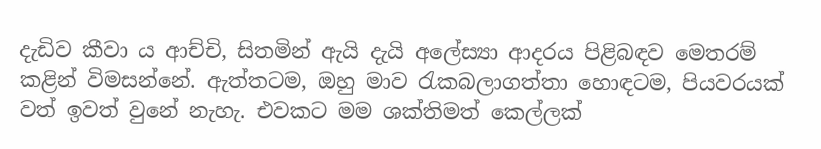දැඩිව කීවා ය ආච්චි, සිතමින් ඇයි දැයි අලේස්‍යා ආදරය පිළිබඳව මෙතරම් කළින් විමසන්නේ. ඇත්තටම, ඔහු මාව රැකබලාගත්තා හොඳටම, පියවරයක් වත් ඉවත් වුනේ නැහැ. එවකට මම ශක්තිමත් කෙල්ලක්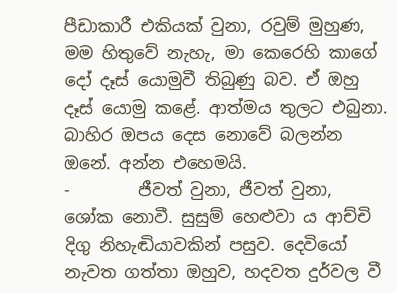පීඩාකාරී එකියක් වුනා, රවුම් මුහුණ, මම හිතුවේ නැහැ, මා කෙරෙහි කාගේ දෝ දෑස් යොමුවී තිබුණු බව. ඒ ඔහු දෑස් ‍යොමු කළේ. ආත්මය තුලට එබුනා. බාහිර ඔපය දෙස නොවේ බලන්න ඔනේ. අන්න එහෙමයි.
-        ජීවත් වුනා, ජීවත් වුනා, ශෝක නොවී. සුසුම් හෙළුවා ය ආච්චි දිගු නිහැඬියාවකින් පසුව. දෙවියෝ නැවත ගත්තා ඔහුව, හදවත දුර්වල වී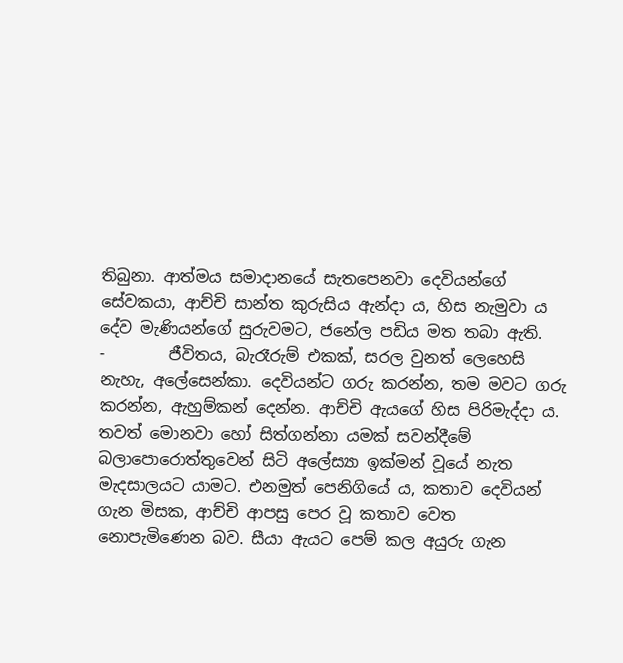තිබුනා. ආත්මය සමාදානයේ සැතපෙනවා දෙවියන්ගේ සේවකයා, ආච්චි සාන්ත කුරුසිය ඇන්දා ය, හිස නැමුවා ය දේව මැණියන්ගේ සුරුවමට, ජනේල පඩිය මත තබා ඇති.
-        ජීවිතය, බැරෑරුම් එකක්, සරල වුනත් ලෙහෙසි නැහැ, අලේසෙන්කා. දෙවියන්ට ගරු කරන්න, තම මවට ගරු කරන්න, ඇහුම්කන් දෙන්න. ආච්චි ඇයගේ හිස පිරිමැද්දා ය.
තවත් මොනවා හෝ සිත්ගන්නා යමක් සවන්දීමේ බලාපොරොත්තුවෙන් සිටි අලේස්‍යා ඉක්මන් වූයේ නැත මැදසාලයට යාමට. එනමුත් පෙනිගියේ ය, කතාව දෙවියන් ගැන මිසක, ආච්චි ආපසු පෙර වූ කතාව වෙත නොපැමිණෙන බව. සීයා ඇයට පෙම් කල අයුරු ගැන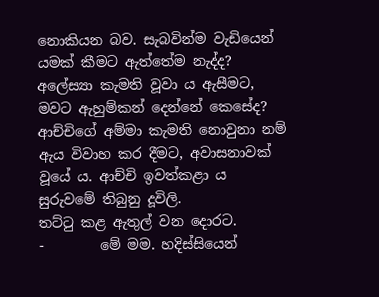නොකියන බව. සැබවින්ම වැඩියෙන් යමක් කීමට ඇත්තේම නැද්ද? අලේස්‍යා කැමති වූවා ය ඇසීමට, මවට ඇහුම්කන් දෙන්නේ කෙසේද? ආච්චිගේ අම්මා කැමති නොවුනා නම් ඇය විවාහ කර දීමට, අවාසනාවක් වූයේ ය. ආච්චි ඉවත්කළා ය සුරුවමේ තිබුනු දූවිලි.
තට්ටු කළ ඇතුල් වන දොරට.
-        මේ මම. හදිස්සියෙන්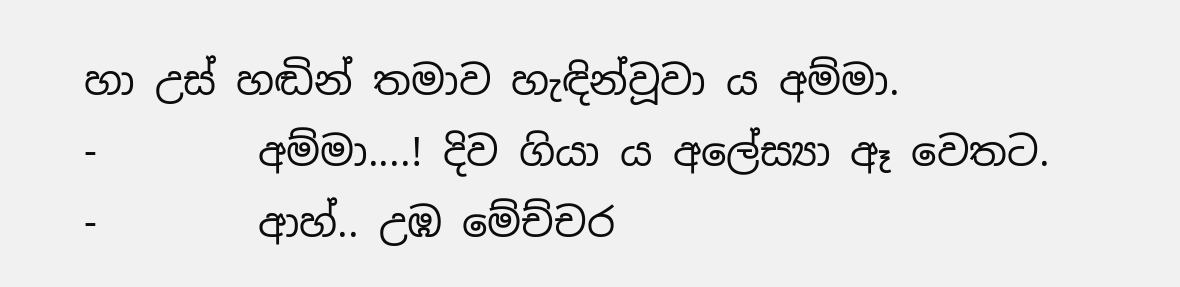හා උස් හඬින් තමාව හැඳින්වූවා ය අම්මා.
-        අම්මා....! දිව ගියා ය අලේස්‍යා ඈ වෙතට.
-        ආහ්.. උඹ මේච්චර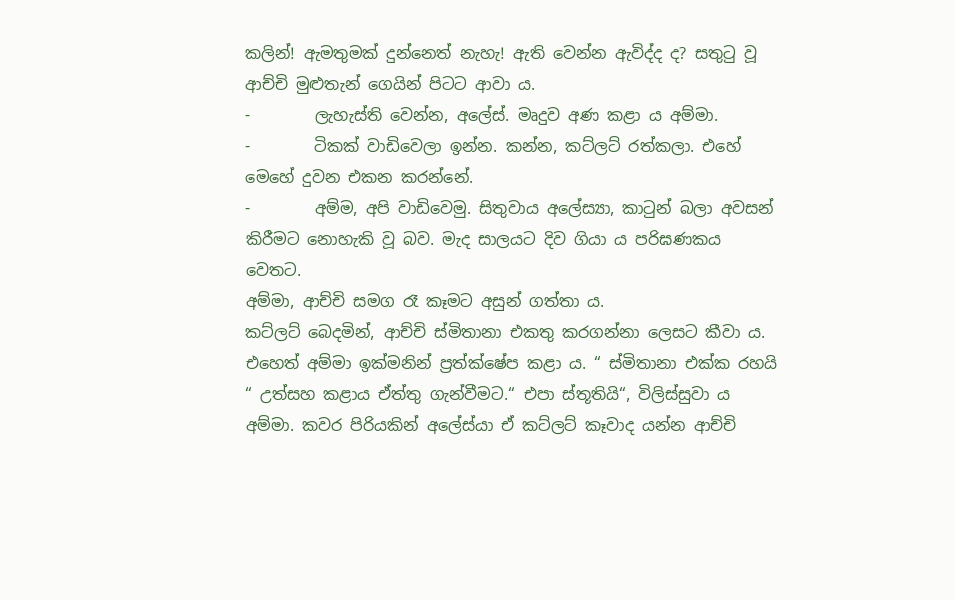කලින්! ඇමතුමක් දුන්නෙත් නැහැ! ඇති වෙන්න ඇවිද්ද ද? සතුටු වූ ආච්චි මුළුතැන් ‍ගෙයින් පිටට ආවා ය.
-        ලැහැස්ති වෙන්න, අලේස්. මෘදුව අණ කළා ය අම්මා.
-        ටිකක් වාඩිවෙලා ඉන්න. කන්න, කට්ලට් රත්කලා. එහේ මෙහේ දුවන එකන කරන්නේ.
-        අම්ම, අපි වාඩිවෙමු. සිතුවාය අලේස්‍යා, කාටුන් බලා අවසන් කිරීමට නොහැකි වූ බව. මැද සාලයට දිව ගියා ය පරිඝණකය වෙතට.
අම්මා, ආච්චි සමග රෑ කෑමට අසුන් ගත්තා ය.
කට්ලට් බෙදමින්, ආච්චි ස්මිතානා එකතු කරගන්නා ලෙසට කීවා ය. එහෙත් අම්මා ඉක්මනින් ප්‍රත්ක්ෂේප කළා ය. “ ස්මිතානා එක්ක රහයි “ උත්සහ කළාය ඒත්තු ගැන්වීමට.“ එපා ස්තූතියි“, විලිස්සුවා ය අම්මා. කවර පිරියකින් අලේස්යා ඒ කට්ලට් කෑවාද යන්න ආච්චි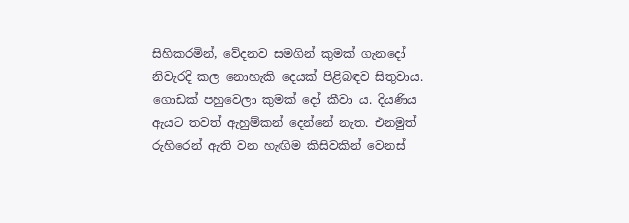සිහිකරමින්, වේදනව සමගින් කුමක් ගැනදෝ නිවැරදි කල නොහැකි දෙයක් පිළිබඳව සිතුවාය. ගොඩක් පහුවෙලා කුමක් දෝ කීවා ය. දියණිය ඇයට තවත් ඇහුම්කන් දෙන්නේ නැත. එනමුත් රුහිරෙන් ඇති වන හැඟිම කිසිවකින් වෙනස්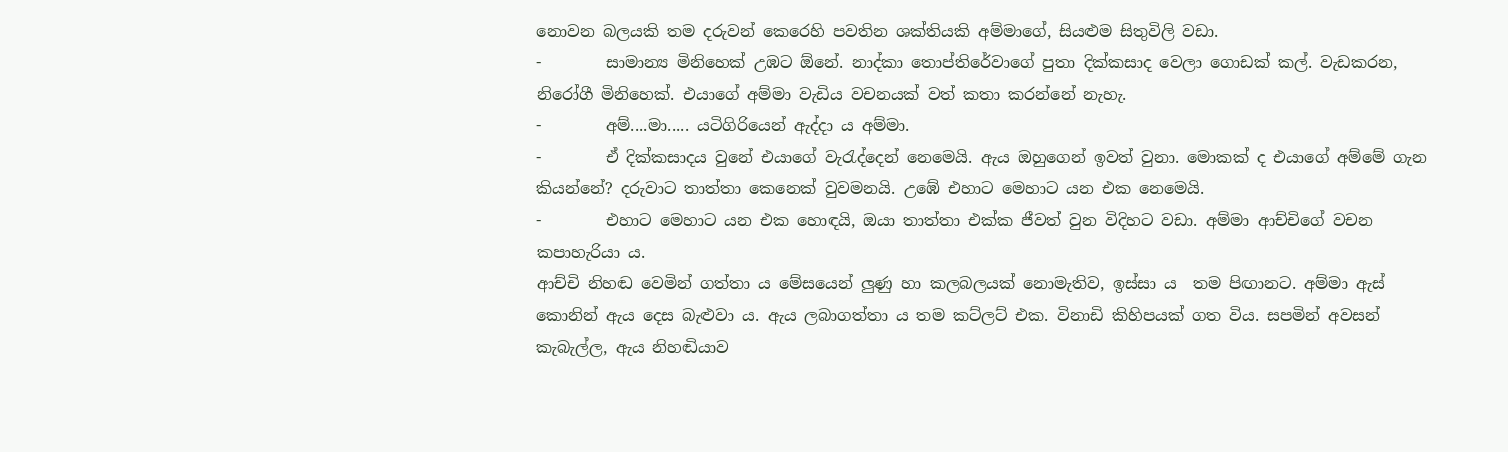නොවන බලයකි තම දරුවන් කෙරෙහි පවතින ශක්තියකි අම්මාගේ, සියළුම සිතුවිලි වඩා.
-        සාමාන්‍ය මිනිහෙක් උඹට ඕනේ. නාද්කා තොප්තිරේවාගේ පුතා දික්කසාද වෙලා ගොඩක් කල්. වැඩකරන, නිරෝගී මිනිහෙක්. එයාගේ අම්මා වැඩිය වචනයක් වත් කතා කරන්නේ නැහැ.
-        අම්....මා..... යටිගිරියෙන් ඇද්දා ය අම්මා.
-        ඒ දික්කසාදය වුනේ එයාගේ වැරැද්දෙන් නෙ‍මෙයි. ඇය ඔහුගෙන් ඉවත් වුනා. මොකක් ද එයාගේ අම්මේ ගැන කියන්නේ? දරුවාට තාත්තා කෙනෙක් වුවමනයි. උඹේ එහාට මෙහාට යන එක නෙමෙයි.
-        එහාට මෙහාට යන එක හොඳයි, ඔයා තාත්තා එක්ක ජීවත් වුන විදිහට වඩා. අම්මා ආච්චිගේ වචන කපාහැරියා ය.
ආච්චි නිහඬ වෙමින් ගත්තා ය මේසයෙන් ලුණු හා කලබලයක් නොමැතිව, ඉස්සා ය  තම පිඟානට. අම්මා ඇස් කොනින් ඇය දෙස බැළුවා ය. ඇය ලබාගත්තා ය තම කට්ලට් එක. විනාඩි කිහිපයක් ගත විය. සපමින් අවසන් කැබැල්ල, ඇය නිහඬියාව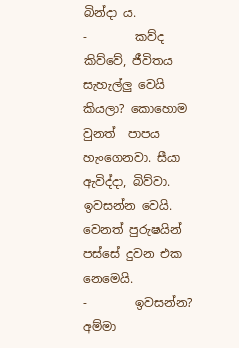බින්දා ය.
-        කව්ද කිව්වේ, ජීවිතය සැහැල්ලු වෙයි කියලා? කොහොම වුනත්  පාපය හැංගෙනවා. සීයා ඇවිද්දා, බිව්වා. ඉවසන්න වෙයි. වෙනත් පුරුෂයින් පස්සේ දුවන එක නෙමෙයි.
-        ඉවසන්න? අම්මා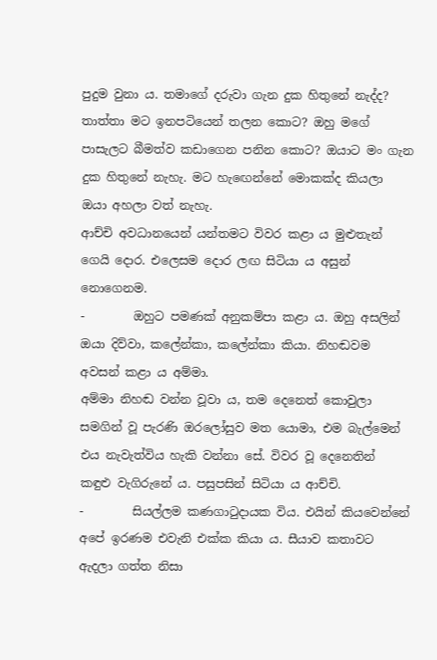පුදුම වුනා ය. තමාගේ දරුවා ගැන දුක හිතුනේ නැද්ද? තාත්තා මට ඉනපටියෙන් තලන කොට? ඔහු මගේ පාසැලට බීමත්ව කඩාගෙන පනින කොට? ඔයාට මං ගැන දුක හිතුනේ නැහැ. මට හැඟෙන්නේ මොකක්ද කියලා ඔයා අහලා වත් නැහැ.
ආච්චි අවධානයෙන් යන්තමට විවර කළා ය මුළුතැන් ගෙයි දොර. එලෙසම දොර ලඟ සිටියා ය අසුන් නොගෙනම.
-        ඔහුට පමණක් අනුකම්පා කළා ය. ඔහු අසලින් ඔයා දිව්වා, කලේන්කා, ක‍ලේන්කා කියා. නිහඬවම අවසන් කළා ය අම්මා.
අම්මා නිහඬ වන්න වූවා ය, තම දෙනෙත් කොවුලා සමගින් වූ පැරණි ඔරලෝසුව මත යොමා, එම බැල්මෙන් එය නැවැත්විය හැකි වන්නා සේ. විවර වූ දෙනෙතින් කඳුළු වැගිරු‍නේ ය. පසුපසින් සිටියා ය ආච්චි.
-        සියල්ලම කණගාටුදායක විය. එයින් කියවෙන්නේ අපේ ඉරණම එවැනි එක්ක කියා ය. සීයාව කතාවට ඇදලා ගත්ත නිසා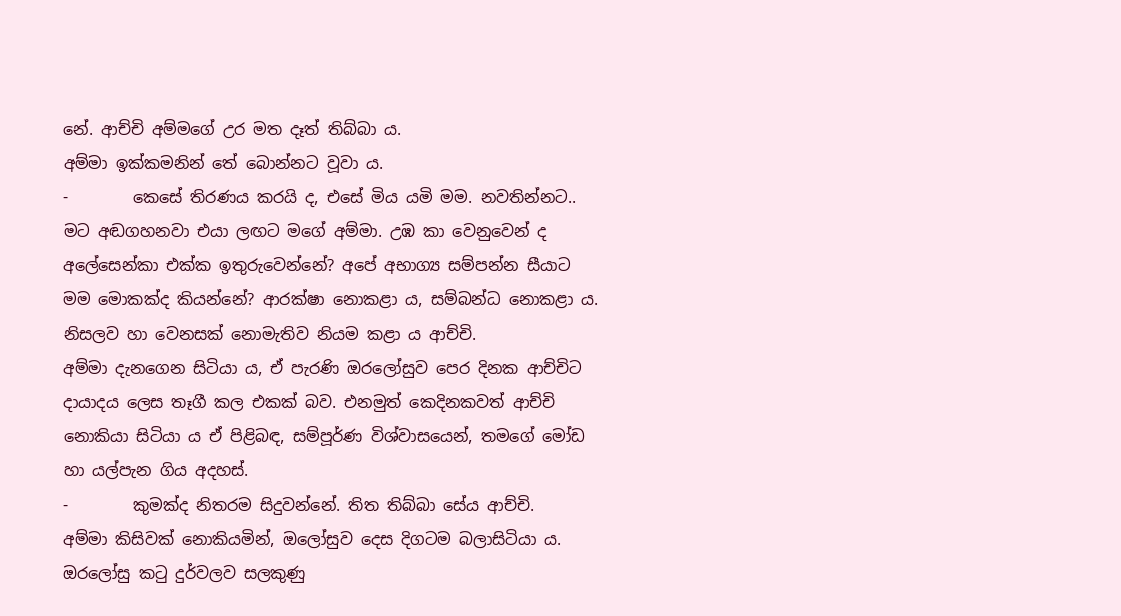නේ. ආච්චි අම්මගේ උර මත දෑත් තිබ්බා ය.
අම්මා ඉක්කමනින් තේ බොන්නට වූවා ය.
-        කෙසේ තිරණය කරයි ද, එසේ මිය යමි මම. නවතින්නට.. මට අඬගහනවා එයා ලඟට මගේ අම්මා. උඹ කා වෙනු‍වෙන් ද අලේසෙන්කා එක්ක ඉතුරුවෙන්නේ? අපේ අභාග්‍ය සම්පන්න සීයාට මම මොකක්ද කියන්නේ? ආරක්ෂා නොකළා ය, සම්බන්ධ නොකළා ය. නිසලව හා වෙනසක් නොමැතිව නියම කළා ය ආච්චි.
අම්මා දැනගෙන සිටියා ය, ඒ පැරණි ඔරලෝසුව පෙර දිනක ආච්චිට දායාදය ලෙස තෑගී කල එකක් බව. එනමුත් කෙදිනකවත් ආච්චි නොකියා සිටියා ය ඒ පිළිබඳ, සම්පූර්ණ විශ්වාසයෙන්, තමගේ මෝඩ හා යල්පැන ගිය අදහස්.
-        කුමක්ද නිතරම සිදුවන්නේ. තිත තිබ්බා සේය ආච්චි.
අම්මා කිසිවක් නොකියමින්, ඔලෝසුව දෙස දිගටම බලාසිටියා ය. ඔරලෝසු කටු දුර්වලව සලකුණු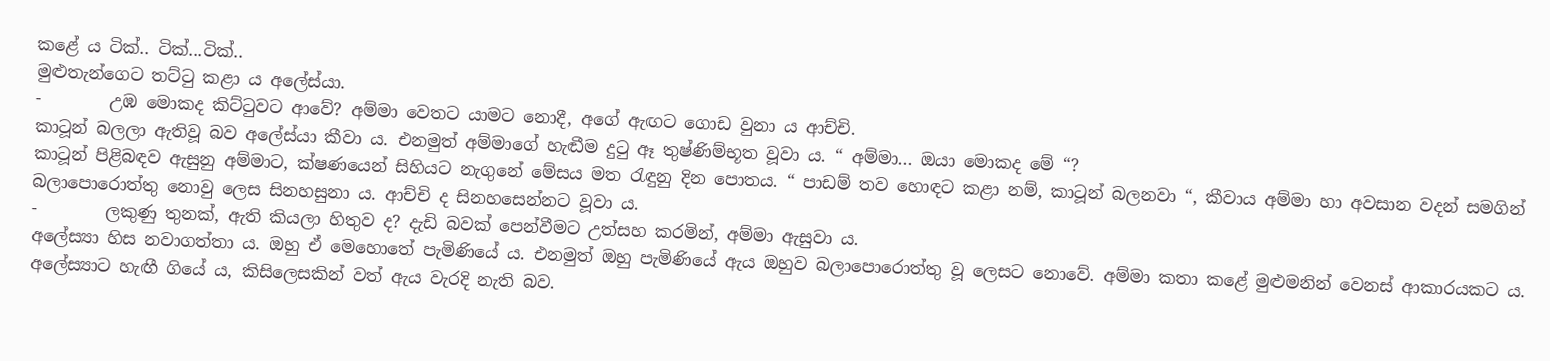කළේ ය ටික්.. ටික්...ටික්..
මුළුතැන්ගෙට තට්ටු කළා ය අලේස්යා.
-        උඹ මොකද කිට්ටුවට ආවේ? අම්මා වෙතට යාමට නොදී, අගේ ඇඟට ගොඩ වුනා ය ආච්චි.
කාටූන් බලලා ඇතිවූ බව අලේස්යා කීවා ය. එනමුත් අම්මාගේ හැඬීම දුටු ඈ තුෂ්ණිම්භූත වූවා ය. “ අම්මා... ඔයා මොකද මේ “?
කාටූන් පිළිබඳව ඇසුනු අම්මාට, ක්ෂණයෙන් සිහියට නැගුනේ ‍මේසය මත රැඳුනු දින පොතය. “ පාඩම් තව හොඳට කළා නම්, කාටූන් බලනවා “, කීවාය අම්මා හා අවසාන වදන් සමගින් බලාපොරොත්තු නොවු ලෙස සිනහසුනා ය. ආච්චි ද සිනහසෙන්නට වූවා ය.
-        ලකුණු තුනක්, ඇති කියලා හිතුව ද? දැඩි බවක් පෙන්වීමට උත්සහ කරමින්, අම්මා ඇසුවා ය.
අලේස්‍යා හිස නවාගත්තා ය. ඔහු ඒ මෙහොතේ පැමිණියේ ය. එනමුත් ඔහු පැමිණියේ ඇය ඔහුව බලාපොරොත්තු වූ ලෙසට නොවේ. අම්මා කතා කළේ මුළුමනින් වෙනස් ආකාරයකට ය. අලේස්‍යාට හැඟී ගියේ ය, කිසිලෙසකින් වත් ඇය වැරදි නැති බව.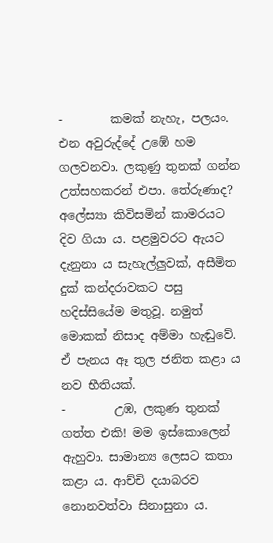-        කමක් නැහැ, පලයං. එන අවුරුද්දේ උඹේ හම ගලවනවා. ලකුණු තුනක් ගන්න උත්සහකරන් එපා. තේරුණාද?
අලේස්‍යා කිවිසමින් කාමරයට දිව ගියා ය. පළමුවරට ඇයට දැනුනා ය සැහැල්ලුවක්, අසීමිත දුක් කන්දරාවකට පසු හදිස්සියේම මතුවූ. නමුත් මොකක් නිසාද අම්මා හැඬුවේ. ඒ පැනය ඈ තුල ජනිත කළා ය නව භීතියක්.
-        උඹ, ලකුණ තුනක් ගත්ත එකි! මම ඉස්කොලෙන් ඇහුවා. සාමාන්‍ය ලෙසට කතා කළා ය. ආච්චි දයාබරව නොනවත්වා සිනාසුනා ය.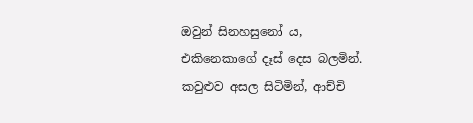ඔවුන් සිනහසුනෝ ය, එකිනෙකාගේ දෑස් දෙස බලමින්.
කවුළුව අසල සිටිමින්, ආච්චි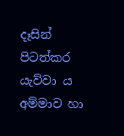දෑසින් පිටත්කර යැව්වා ය අම්මාව හා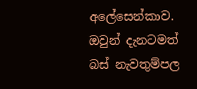අලේසෙන්කාව. ඔවුන් දැනටමත් බස් නැවතුම්පල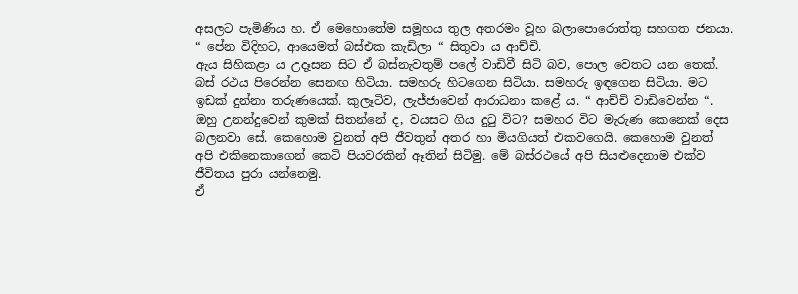අසලට පැමිණිය හ. ඒ මෙහොතේම සමූහය තුල අතරමං වූහ බලාපොරොත්තු සහගත ජනයා.
“ පේන විදිහට, ආයෙමත් බස්එක කැඩිලා “ සිතුවා ය ආච්චි.
ඇය සිහිකළා ය උදෑසන සිට ඒ බස්නැවතුම් පලේ වාඩිවී සිටි බව, පොල වෙතට යන තෙක්. බස් රථය පිරෙන්න සෙනඟ හිටියා. සමහරු හිටගෙන සිටියා. සමහරු ඉඳගෙන සිටියා. මට ඉඩක් දුන්නා තරුණයෙක්. කුලෑටිව, ලැජ්ජාවෙන් ආරාධනා කළේ ය. “ ආච්චි වාඩිවෙන්න “. ඔහු උනන්දුවෙන් කුමක් සිතන්නේ ද, වයසට ගිය දුටු විට? සමහර විට මැරුණ කෙනෙක් දෙස බලනවා සේ. කෙහොම වුනත් අපි ජීවතුන් අතර හා මියගියත් එකවගෙයි. කෙහොම වුනත් අපි එකිනෙකාගෙන් කෙටි පියවරකින් ඈතින් සිටිමු. මේ බස්රථයේ අපි සියළුදෙනාම එක්ව ජීවිතය පුරා යන්නෙමු.
ඒ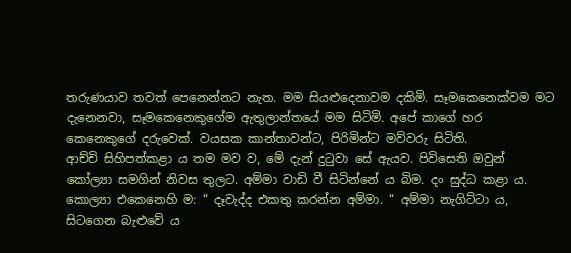තරුණයාව තවත් පෙනෙන්නට නැත. මම සියළුදෙනාවම දකිමි. සෑමකෙනෙක්වම මට දැනෙනවා, සෑමකෙනෙකුගේම ඇතුලාන්තයේ මම සිටිමි. අපේ කාගේ හර කෙනෙකුගේ දරුවෙක්. වයසක කාන්තාවන්ට, පිරිමින්ට මව්වරු සිටිති.
ආච්චි සිහිපත්කළා ය තම මව ව, මේ දැන් දුටුවා සේ ඇයව. පිවිසෙති ඔවුන් කෝල්‍යා සමගින් නිවස තුලට. අම්මා වාඩි වී සිටින්නේ ය බිම. දං සුද්ධ කළා ය. කොල්‍යා එකෙනෙහි ම: “ දෑවැද්ද එකතු කරන්න අම්මා. “ අම්මා නැගිට්ටා ය, සිටගෙන බැළුවේ ය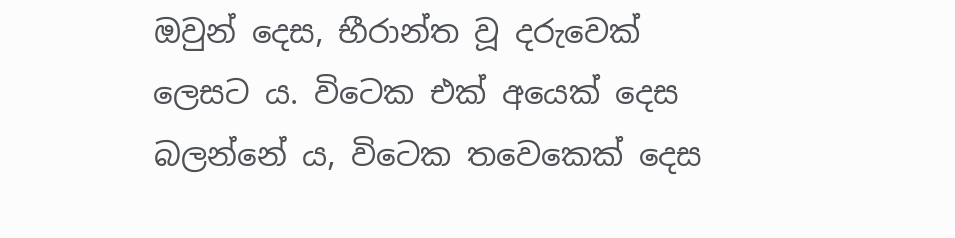ඔවුන් දෙස, භීරාන්ත වූ දරුවෙක් ලෙසට ය. විටෙක එක් අයෙක් දෙස බලන්නේ ය, විටෙක තවෙකෙක් දෙස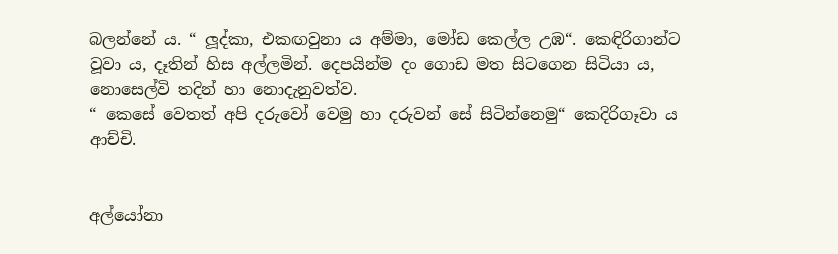බලන්නේ ය. “ ලූද්කා, එකඟවුනා ය අම්මා, මෝඩ කෙල්ල උඹ“. කෙඳිරිගාන්ට වූවා ය, දෑතින් හිස අල්ලමින්. දෙපයින්ම දං ගොඩ මත සිටගෙන සිටියා ය, නොසෙල්වි තදින් හා නොදැනුවත්ව.
“ කෙ‍සේ ‍වෙතත් අපි දරුවෝ වෙමු හා දරුවන් සේ සිටින්නෙමු“ කෙදිරිගෑවා ය ආච්චි.


අල්යෝනා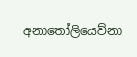අනාතෝලියෙව්නා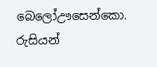බෙලෝඌසෙන්කො.
රුසියන්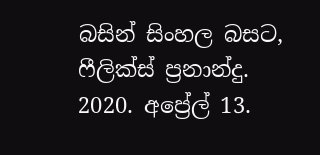බසින් සිංහල බසට,
ෆීලික්ස් ප්‍රනාන්දු.
2020. අප්‍රේල් 13.